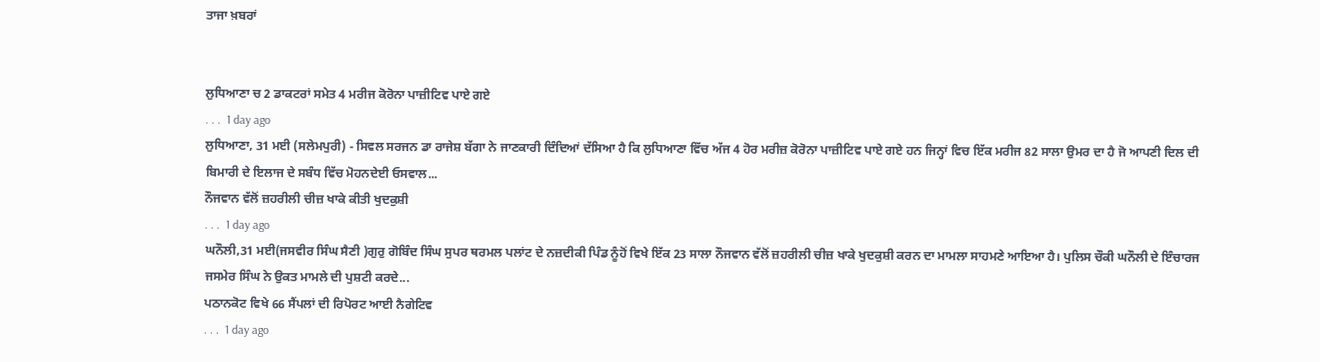ਤਾਜਾ ਖ਼ਬਰਾਂ


ਲੁਧਿਆਣਾ ਚ 2 ਡਾਕਟਰਾਂ ਸਮੇਤ 4 ਮਰੀਜ ਕੋਰੋਨਾ ਪਾਜ਼ੀਟਿਵ ਪਾਏ ਗਏ
. . .  1 day ago
ਲੁਧਿਆਣਾ, 31 ਮਈ (ਸਲੇਮਪੁਰੀ) - ਸਿਵਲ ਸਰਜਨ ਡਾ ਰਾਜੇਸ਼ ਬੱਗਾ ਨੇ ਜਾਣਕਾਰੀ ਦਿੰਦਿਆਂ ਦੱਸਿਆ ਹੈ ਕਿ ਲੁਧਿਆਣਾ ਵਿੱਚ ਅੱਜ 4 ਹੋਰ ਮਰੀਜ਼ ਕੋਰੋਨਾ ਪਾਜ਼ੀਟਿਵ ਪਾਏ ਗਏ ਹਨ ਜਿਨ੍ਹਾਂ ਵਿਚ ਇੱਕ ਮਰੀਜ 82 ਸਾਲਾ ਉਮਰ ਦਾ ਹੈ ਜੋ ਆਪਣੀ ਦਿਲ ਦੀ ਬਿਮਾਰੀ ਦੇ ਇਲਾਜ ਦੇ ਸਬੰਧ ਵਿੱਚ ਮੋਹਨਦੇਈ ਓਸਵਾਲ...
ਨੌਜਵਾਨ ਵੱਲੋਂ ਜ਼ਹਰੀਲੀ ਚੀਜ਼ ਖਾਕੇ ਕੀਤੀ ਖੁਦਕੁਸ਼ੀ
. . .  1 day ago
ਘਨੌਲੀ,31 ਮਈ(ਜਸਵੀਰ ਸਿੰਘ ਸੈਣੀ )ਗੁਰੁ ਗੋਬਿੰਦ ਸਿੰਘ ਸੁਪਰ ਥਰਮਲ ਪਲਾਂਟ ਦੇ ਨਜ਼ਦੀਕੀ ਪਿੰਡ ਨੂੰਹੋਂ ਵਿਖੇ ਇੱਕ 23 ਸਾਲਾ ਨੌਜਵਾਨ ਵੱਲੋਂ ਜ਼ਹਰੀਲੀ ਚੀਜ਼ ਖਾਕੇ ਖੁਦਕੁਸ਼ੀ ਕਰਨ ਦਾ ਮਾਮਲਾ ਸਾਹਮਣੇ ਆਇਆ ਹੈ। ਪੁਲਿਸ ਚੌਕੀ ਘਨੌਲੀ ਦੇ ਇੰਚਾਰਜ ਜਸਮੇਰ ਸਿੰਘ ਨੇ ਉਕਤ ਮਾਮਲੇ ਦੀ ਪੁਸ਼ਟੀ ਕਰਦੇ...
ਪਠਾਨਕੋਟ ਵਿਖੇ 66 ਸੈਂਪਲਾਂ ਦੀ ਰਿਪੋਰਟ ਆਈ ਨੈਗੇਟਿਵ
. . .  1 day ago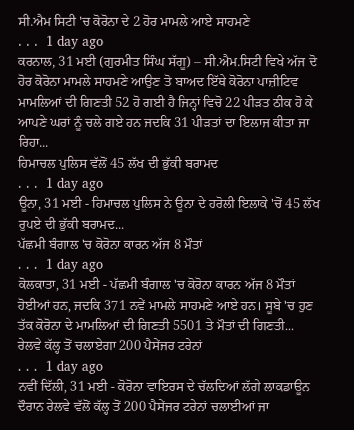ਸੀ.ਐਮ ਸਿਟੀ 'ਚ ਕੋਰੋਨਾ ਦੇ 2 ਹੋਰ ਮਾਮਲੇ ਆਏ ਸਾਹਮਣੇ
. . .  1 day ago
ਕਰਨਾਲ, 31 ਮਈ (ਗੁਰਮੀਤ ਸਿੰਘ ਸੱਗੂ) – ਸੀ.ਐਮ.ਸਿਟੀ ਵਿਖੇ ਅੱਜ ਦੋ ਹੋਰ ਕੋਰੋਨਾ ਮਾਮਲੇ ਸਾਹਮਣੇ ਆਉਣ ਤੋ ਬਾਅਦ ਇੱਥੇ ਕੋਰੋਨਾ ਪਾਜ਼ੀਟਿਵ ਮਾਮਲਿਆਂ ਦੀ ਗਿਣਤੀ 52 ਹੋ ਗਈ ਹੈ ਜਿਨ੍ਹਾਂ ਵਿਚੋ 22 ਪੀੜਤ ਠੀਕ ਹੋ ਕੇ ਆਪਣੇ ਘਰਾਂ ਨੂੰ ਚਲੇ ਗਏ ਹਨ ਜਦਕਿ 31 ਪੀੜਤਾਂ ਦਾ ਇਲਾਜ ਕੀਤਾ ਜਾ ਰਿਹਾ...
ਹਿਮਾਚਲ ਪੁਲਿਸ ਵੱਲੋਂ 45 ਲੱਖ ਦੀ ਭੁੱਕੀ ਬਰਾਮਦ
. . .  1 day ago
ਊਨਾ, 31 ਮਈ - ਹਿਮਾਚਲ ਪੁਲਿਸ ਨੇ ਊਨਾ ਦੇ ਹਰੋਲੀ ਇਲਾਕੇ 'ਚੋਂ 45 ਲੱਖ ਰੁਪਏ ਦੀ ਭੁੱਕੀ ਬਰਾਮਦ...
ਪੱਛਮੀ ਬੰਗਾਲ 'ਚ ਕੋਰੋਨਾ ਕਾਰਨ ਅੱਜ 8 ਮੌਤਾਂ
. . .  1 day ago
ਕੋਲਕਾਤਾ, 31 ਮਈ - ਪੱਛਮੀ ਬੰਗਾਲ 'ਚ ਕੋਰੋਨਾ ਕਾਰਨ ਅੱਜ 8 ਮੌਤਾਂ ਹੋਈਆਂ ਹਨ, ਜਦਕਿ 371 ਨਵੇਂ ਮਾਮਲੇ ਸਾਹਮਣੇ ਆਏ ਹਨ। ਸੂਬੇ 'ਚ ਹੁਣ ਤੱਕ ਕੋਰੋਨਾ ਦੇ ਮਾਮਲਿਆਂ ਦੀ ਗਿਣਤੀ 5501 ਤੇ ਮੌਤਾਂ ਦੀ ਗਿਣਤੀ...
ਰੇਲਵੇ ਕੱਲ੍ਹ ਤੋਂ ਚਲਾਏਗਾ 200 ਪੈਸੇਂਜਰ ਟਰੇਨਾਂ
. . .  1 day ago
ਨਵੀਂ ਦਿੱਲੀ, 31 ਮਈ - ਕੋਰੋਨਾ ਵਾਇਰਸ ਦੇ ਚੱਲਦਿਆਂ ਲੱਗੇ ਲਾਕਡਾਊਨ ਦੌਰਾਨ ਰੇਲਵੇ ਵੱਲੋਂ ਕੱਲ੍ਹ ਤੋਂ 200 ਪੈਸੇਂਜਰ ਟਰੇਨਾਂ ਚਲਾਈਆਂ ਜਾ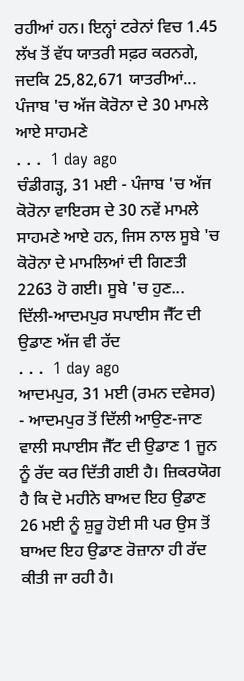ਰਹੀਆਂ ਹਨ। ਇਨ੍ਹਾਂ ਟਰੇਨਾਂ ਵਿਚ 1.45 ਲੱਖ ਤੋਂ ਵੱਧ ਯਾਤਰੀ ਸਫ਼ਰ ਕਰਨਗੇ, ਜਦਕਿ 25,82,671 ਯਾਤਰੀਆਂ...
ਪੰਜਾਬ 'ਚ ਅੱਜ ਕੋਰੋਨਾ ਦੇ 30 ਮਾਮਲੇ ਆਏ ਸਾਹਮਣੇ
. . .  1 day ago
ਚੰਡੀਗੜ੍ਹ, 31 ਮਈ - ਪੰਜਾਬ 'ਚ ਅੱਜ ਕੋਰੋਨਾ ਵਾਇਰਸ ਦੇ 30 ਨਵੇਂ ਮਾਮਲੇ ਸਾਹਮਣੇ ਆਏ ਹਨ, ਜਿਸ ਨਾਲ ਸੂਬੇ 'ਚ ਕੋਰੋਨਾ ਦੇ ਮਾਮਲਿਆਂ ਦੀ ਗਿਣਤੀ 2263 ਹੋ ਗਈ। ਸੂਬੇ 'ਚ ਹੁਣ...
ਦਿੱਲੀ-ਆਦਮਪੁਰ ਸਪਾਈਸ ਜੈੱਟ ਦੀ ਉਡਾਣ ਅੱਜ ਵੀ ਰੱਦ
. . .  1 day ago
ਆਦਮਪੁਰ, 31 ਮਈ (ਰਮਨ ਦਵੇਸਰ) - ਆਦਮਪੁਰ ਤੋਂ ਦਿੱਲੀ ਆਉਣ-ਜਾਣ ਵਾਲੀ ਸਪਾਈਸ ਜੈੱਟ ਦੀ ਉਡਾਣ 1 ਜੂਨ ਨੂੰ ਰੱਦ ਕਰ ਦਿੱਤੀ ਗਈ ਹੈ। ਜ਼ਿਕਰਯੋਗ ਹੈ ਕਿ ਦੋ ਮਹੀਨੇ ਬਾਅਦ ਇਹ ਉਡਾਣ 26 ਮਈ ਨੂੰ ਸ਼ੁਰੂ ਹੋਈ ਸੀ ਪਰ ਉਸ ਤੋਂ ਬਾਅਦ ਇਹ ਉਡਾਣ ਰੋਜ਼ਾਨਾ ਹੀ ਰੱਦ ਕੀਤੀ ਜਾ ਰਹੀ ਹੈ।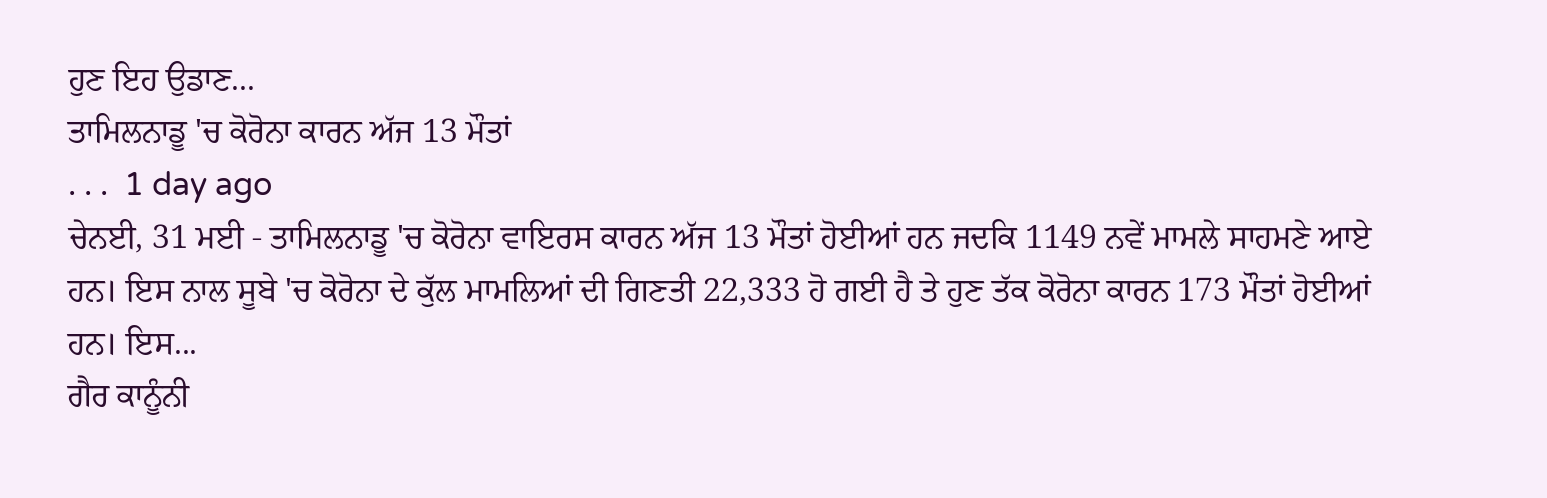ਹੁਣ ਇਹ ਉਡਾਣ...
ਤਾਮਿਲਨਾਡੂ 'ਚ ਕੋਰੋਨਾ ਕਾਰਨ ਅੱਜ 13 ਮੌਤਾਂ
. . .  1 day ago
ਚੇਨਈ, 31 ਮਈ - ਤਾਮਿਲਨਾਡੂ 'ਚ ਕੋਰੋਨਾ ਵਾਇਰਸ ਕਾਰਨ ਅੱਜ 13 ਮੌਤਾਂ ਹੋਈਆਂ ਹਨ ਜਦਕਿ 1149 ਨਵੇਂ ਮਾਮਲੇ ਸਾਹਮਣੇ ਆਏ ਹਨ। ਇਸ ਨਾਲ ਸੂਬੇ 'ਚ ਕੋਰੋਨਾ ਦੇ ਕੁੱਲ ਮਾਮਲਿਆਂ ਦੀ ਗਿਣਤੀ 22,333 ਹੋ ਗਈ ਹੈ ਤੇ ਹੁਣ ਤੱਕ ਕੋਰੋਨਾ ਕਾਰਨ 173 ਮੌਤਾਂ ਹੋਈਆਂ ਹਨ। ਇਸ...
ਗੈਰ ਕਾਨੂੰਨੀ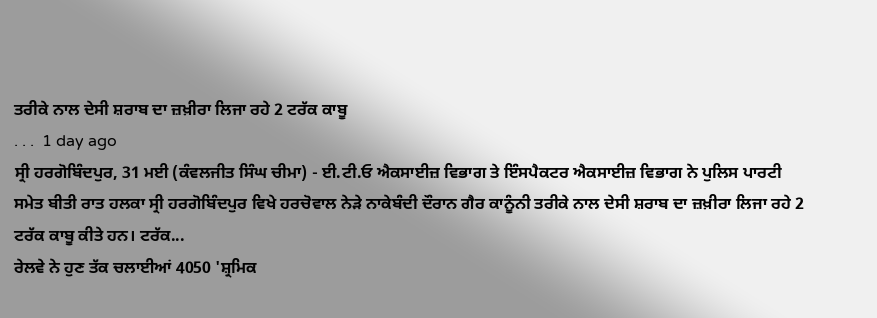ਤਰੀਕੇ ਨਾਲ ਦੇਸੀ ਸ਼ਰਾਬ ਦਾ ਜ਼ਖ਼ੀਰਾ ਲਿਜਾ ਰਹੇ 2 ਟਰੱਕ ਕਾਬੂ
. . .  1 day ago
ਸ੍ਰੀ ਹਰਗੋਬਿੰਦਪੁਰ, 31 ਮਈ (ਕੰਵਲਜੀਤ ਸਿੰਘ ਚੀਮਾ) - ਈ.ਟੀ.ਓ ਐਕਸਾਈਜ਼ ਵਿਭਾਗ ਤੇ ਇੰਸਪੈਕਟਰ ਐਕਸਾਈਜ਼ ਵਿਭਾਗ ਨੇ ਪੁਲਿਸ ਪਾਰਟੀ ਸਮੇਤ ਬੀਤੀ ਰਾਤ ਹਲਕਾ ਸ੍ਰੀ ਹਰਗੋਬਿੰਦਪੁਰ ਵਿਖੇ ਹਰਚੋਵਾਲ ਨੇੜੇ ਨਾਕੇਬੰਦੀ ਦੌਰਾਨ ਗੈਰ ਕਾਨੂੰਨੀ ਤਰੀਕੇ ਨਾਲ ਦੇਸੀ ਸ਼ਰਾਬ ਦਾ ਜ਼ਖ਼ੀਰਾ ਲਿਜਾ ਰਹੇ 2 ਟਰੱਕ ਕਾਬੂ ਕੀਤੇ ਹਨ। ਟਰੱਕ...
ਰੇਲਵੇ ਨੇ ਹੁਣ ਤੱਕ ਚਲਾਈਆਂ 4050 'ਸ਼੍ਰਮਿਕ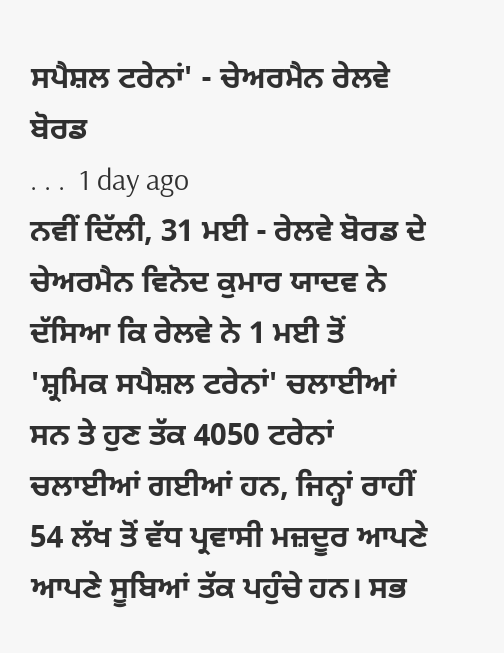ਸਪੈਸ਼ਲ ਟਰੇਨਾਂ' - ਚੇਅਰਮੈਨ ਰੇਲਵੇ ਬੋਰਡ
. . .  1 day ago
ਨਵੀਂ ਦਿੱਲੀ, 31 ਮਈ - ਰੇਲਵੇ ਬੋਰਡ ਦੇ ਚੇਅਰਮੈਨ ਵਿਨੋਦ ਕੁਮਾਰ ਯਾਦਵ ਨੇ ਦੱਸਿਆ ਕਿ ਰੇਲਵੇ ਨੇ 1 ਮਈ ਤੋਂ 'ਸ਼੍ਰਮਿਕ ਸਪੈਸ਼ਲ ਟਰੇਨਾਂ' ਚਲਾਈਆਂ ਸਨ ਤੇ ਹੁਣ ਤੱਕ 4050 ਟਰੇਨਾਂ ਚਲਾਈਆਂ ਗਈਆਂ ਹਨ, ਜਿਨ੍ਹਾਂ ਰਾਹੀਂ 54 ਲੱਖ ਤੋਂ ਵੱਧ ਪ੍ਰਵਾਸੀ ਮਜ਼ਦੂਰ ਆਪਣੇ ਆਪਣੇ ਸੂਬਿਆਂ ਤੱਕ ਪਹੁੰਚੇ ਹਨ। ਸਭ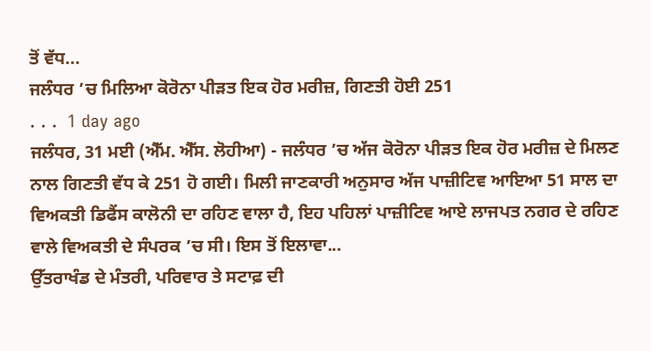ਤੋਂ ਵੱਧ...
ਜਲੰਧਰ ’ਚ ਮਿਲਿਆ ਕੋਰੋਨਾ ਪੀੜਤ ਇਕ ਹੋਰ ਮਰੀਜ਼, ਗਿਣਤੀ ਹੋਈ 251
. . .  1 day ago
ਜਲੰਧਰ, 31 ਮਈ (ਐੱਮ. ਐੱਸ. ਲੋਹੀਆ) - ਜਲੰਧਰ ’ਚ ਅੱਜ ਕੋਰੋਨਾ ਪੀੜਤ ਇਕ ਹੋਰ ਮਰੀਜ਼ ਦੇ ਮਿਲਣ ਨਾਲ ਗਿਣਤੀ ਵੱਧ ਕੇ 251 ਹੋ ਗਈ। ਮਿਲੀ ਜਾਣਕਾਰੀ ਅਨੁਸਾਰ ਅੱਜ ਪਾਜ਼ੀਟਿਵ ਆਇਆ 51 ਸਾਲ ਦਾ ਵਿਅਕਤੀ ਡਿਫੈਂਸ ਕਾਲੋਨੀ ਦਾ ਰਹਿਣ ਵਾਲਾ ਹੈ, ਇਹ ਪਹਿਲਾਂ ਪਾਜ਼ੀਟਿਵ ਆਏ ਲਾਜਪਤ ਨਗਰ ਦੇ ਰਹਿਣ ਵਾਲੇ ਵਿਅਕਤੀ ਦੇ ਸੰਪਰਕ ’ਚ ਸੀ। ਇਸ ਤੋਂ ਇਲਾਵਾ...
ਉੱਤਰਾਖੰਡ ਦੇ ਮੰਤਰੀ, ਪਰਿਵਾਰ ਤੇ ਸਟਾਫ਼ ਦੀ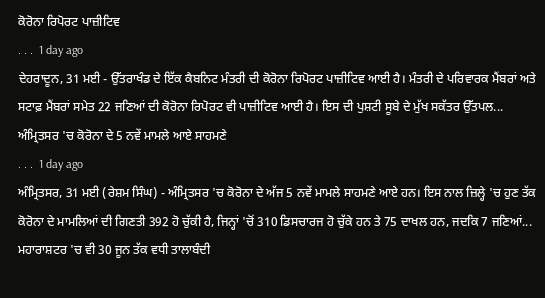ਕੋਰੋਨਾ ਰਿਪੋਰਟ ਪਾਜ਼ੀਟਿਵ
. . .  1 day ago
ਦੇਹਰਾਦੂਨ, 31 ਮਈ - ਉੱਤਰਾਖੰਡ ਦੇ ਇੱਕ ਕੈਬਨਿਟ ਮੰਤਰੀ ਦੀ ਕੋਰੋਨਾ ਰਿਪੋਰਟ ਪਾਜ਼ੀਟਿਵ ਆਈ ਹੈ। ਮੰਤਰੀ ਦੇ ਪਰਿਵਾਰਕ ਮੈਂਬਰਾਂ ਅਤੇ ਸਟਾਫ਼ ਮੈਂਬਰਾਂ ਸਮੇਤ 22 ਜਣਿਆਂ ਦੀ ਕੋਰੋਨਾ ਰਿਪੋਰਟ ਵੀ ਪਾਜ਼ੀਟਿਵ ਆਈ ਹੈ। ਇਸ ਦੀ ਪੁਸ਼ਟੀ ਸੂਬੇ ਦੇ ਮੁੱਖ ਸਕੱਤਰ ਉੱਤਪਲ...
ਅੰਮ੍ਰਿਤਸਰ 'ਚ ਕੋਰੋਨਾ ਦੇ 5 ਨਵੇਂ ਮਾਮਲੇ ਆਏ ਸਾਹਮਣੇ
. . .  1 day ago
ਅੰਮ੍ਰਿਤਸਰ, 31 ਮਈ (ਰੇਸ਼ਮ ਸਿੰਘ) - ਅੰਮ੍ਰਿਤਸਰ 'ਚ ਕੋਰੋਨਾ ਦੇ ਅੱਜ 5 ਨਵੇਂ ਮਾਮਲੇ ਸਾਹਮਣੇ ਆਏ ਹਨ। ਇਸ ਨਾਲ ਜ਼ਿਲ੍ਹੇ 'ਚ ਹੁਣ ਤੱਕ ਕੋਰੋਨਾ ਦੇ ਮਾਮਲਿਆਂ ਦੀ ਗਿਣਤੀ 392 ਹੋ ਚੁੱਕੀ ਹੈ, ਜਿਨ੍ਹਾਂ 'ਚੋਂ 310 ਡਿਸਚਾਰਜ ਹੋ ਚੁੱਕੇ ਹਨ ਤੇ 75 ਦਾਖਲ ਹਨ, ਜਦਕਿ 7 ਜਣਿਆਂ...
ਮਹਾਰਾਸ਼ਟਰ 'ਚ ਵੀ 30 ਜੂਨ ਤੱਕ ਵਧੀ ਤਾਲਾਬੰਦੀ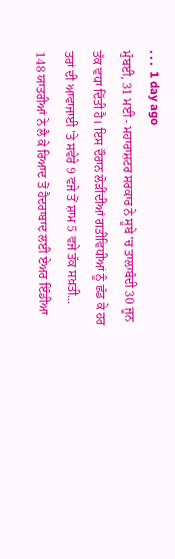. . .  1 day ago
ਮੁੰਬਈ, 31 ਮਈ - ਮਹਾਰਾਸ਼ਟਰ ਸਰਕਾਰ ਨੇ ਸੂਬੇ 'ਚ ਤਾਲਾਬੰਦੀ 30 ਜੂਨ ਤੱਕ ਵਧਾ ਦਿੱਤੀ ਹੈ। ਇਸ ਦੌਰਾਨ ਲੋੜੀਂਦੀਆਂ ਗਤੀਵਿਧੀਆਂ ਨੂੰ ਛੱਡ ਕੇ ਹਰ ਤਰਾਂ ਦੀ ਆਵਾਜਾਈ 'ਤੇ ਸਵੇਰੇ 9 ਵਜੇ ਤੋਂ ਸ਼ਾਮ 5 ਵਜੇ ਤੱਕ ਸਖ਼ਤੀ...
148 ਯਾਤਰੀਆਂ ਨੇ ਲੈ ਕੇ ਰਿਆਦ ਤੋਂ ਹੈਦਰਾਬਾਦ ਲਈ ਏਅਰ ਇੰਡੀਆ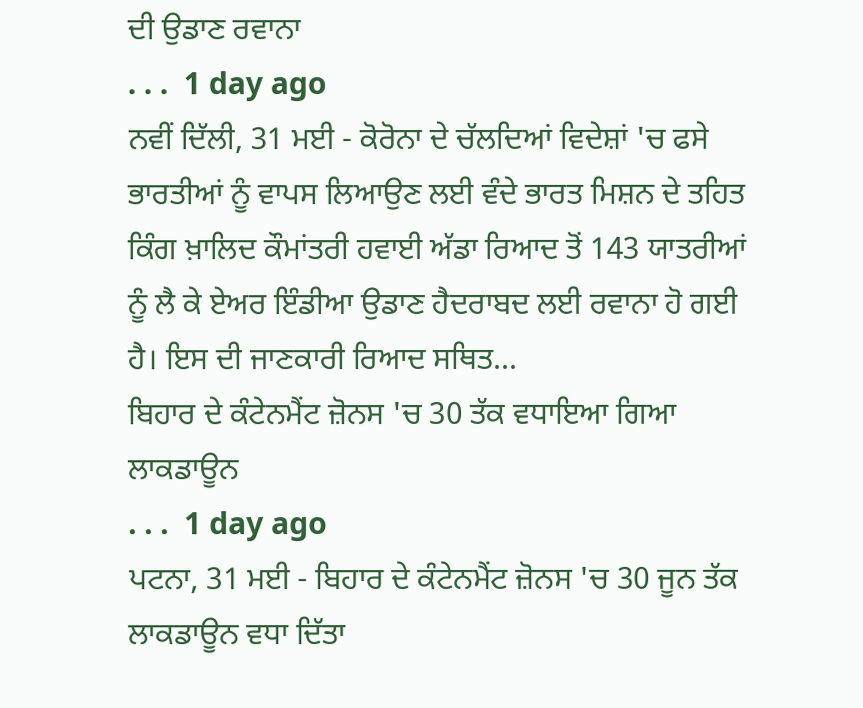ਦੀ ਉਡਾਣ ਰਵਾਨਾ
. . .  1 day ago
ਨਵੀਂ ਦਿੱਲੀ, 31 ਮਈ - ਕੋਰੋਨਾ ਦੇ ਚੱਲਦਿਆਂ ਵਿਦੇਸ਼ਾਂ 'ਚ ਫਸੇ ਭਾਰਤੀਆਂ ਨੂੰ ਵਾਪਸ ਲਿਆਉਣ ਲਈ ਵੰਦੇ ਭਾਰਤ ਮਿਸ਼ਨ ਦੇ ਤਹਿਤ ਕਿੰਗ ਖ਼ਾਲਿਦ ਕੌਮਾਂਤਰੀ ਹਵਾਈ ਅੱਡਾ ਰਿਆਦ ਤੋਂ 143 ਯਾਤਰੀਆਂ ਨੂੰ ਲੈ ਕੇ ਏਅਰ ਇੰਡੀਆ ਉਡਾਣ ਹੈਦਰਾਬਦ ਲਈ ਰਵਾਨਾ ਹੋ ਗਈ ਹੈ। ਇਸ ਦੀ ਜਾਣਕਾਰੀ ਰਿਆਦ ਸਥਿਤ...
ਬਿਹਾਰ ਦੇ ਕੰਟੇਨਮੈਂਟ ਜ਼ੋਨਸ 'ਚ 30 ਤੱਕ ਵਧਾਇਆ ਗਿਆ ਲਾਕਡਾਊਨ
. . .  1 day ago
ਪਟਨਾ, 31 ਮਈ - ਬਿਹਾਰ ਦੇ ਕੰਟੇਨਮੈਂਟ ਜ਼ੋਨਸ 'ਚ 30 ਜੂਨ ਤੱਕ ਲਾਕਡਾਊਨ ਵਧਾ ਦਿੱਤਾ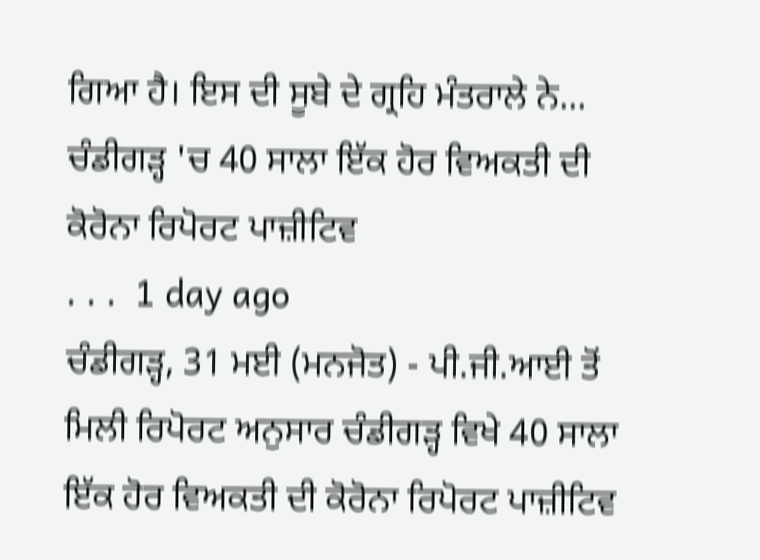ਗਿਆ ਹੈ। ਇਸ ਦੀ ਸੂਬੇ ਦੇ ਗ੍ਰਹਿ ਮੰਤਰਾਲੇ ਨੇ...
ਚੰਡੀਗੜ੍ਹ 'ਚ 40 ਸਾਲਾ ਇੱਕ ਹੋਰ ਵਿਅਕਤੀ ਦੀ ਕੋਰੋਨਾ ਰਿਪੋਰਟ ਪਾਜ਼ੀਟਿਵ
. . .  1 day ago
ਚੰਡੀਗੜ੍ਹ, 31 ਮਈ (ਮਨਜੋਤ) - ਪੀ.ਜੀ.ਆਈ ਤੋਂ ਮਿਲੀ ਰਿਪੋਰਟ ਅਨੁਸਾਰ ਚੰਡੀਗੜ੍ਹ ਵਿਖੇ 40 ਸਾਲਾ ਇੱਕ ਹੋਰ ਵਿਅਕਤੀ ਦੀ ਕੋਰੋਨਾ ਰਿਪੋਰਟ ਪਾਜ਼ੀਟਿਵ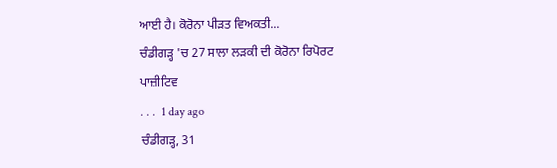ਆਈ ਹੈ। ਕੋਰੋਨਾ ਪੀੜਤ ਵਿਅਕਤੀ...
ਚੰਡੀਗੜ੍ਹ 'ਚ 27 ਸਾਲਾ ਲੜਕੀ ਦੀ ਕੋਰੋਨਾ ਰਿਪੋਰਟ ਪਾਜ਼ੀਟਿਵ
. . .  1 day ago
ਚੰਡੀਗੜ੍ਹ, 31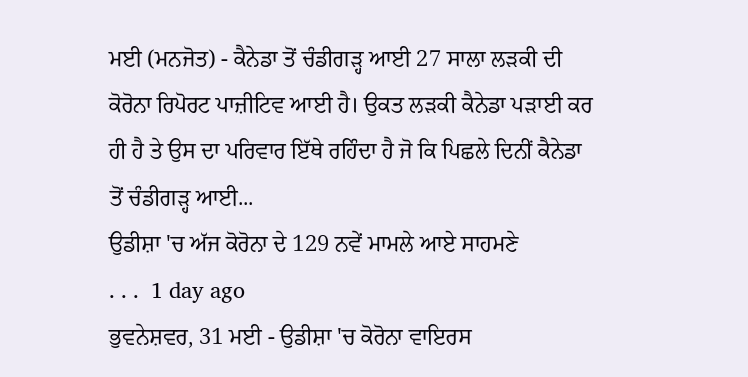ਮਈ (ਮਨਜੋਤ) - ਕੈਨੇਡਾ ਤੋਂ ਚੰਡੀਗੜ੍ਹ ਆਈ 27 ਸਾਲਾ ਲੜਕੀ ਦੀ ਕੋਰੋਨਾ ਰਿਪੋਰਟ ਪਾਜ਼ੀਟਿਵ ਆਈ ਹੈ। ਉਕਤ ਲੜਕੀ ਕੈਨੇਡਾ ਪੜਾਈ ਕਰ ਹੀ ਹੈ ਤੇ ਉਸ ਦਾ ਪਰਿਵਾਰ ਇੱਥੇ ਰਹਿੰਦਾ ਹੈ ਜੋ ਕਿ ਪਿਛਲੇ ਦਿਨੀਂ ਕੈਨੇਡਾ ਤੋਂ ਚੰਡੀਗੜ੍ਹ ਆਈ...
ਉਡੀਸ਼ਾ 'ਚ ਅੱਜ ਕੋਰੋਨਾ ਦੇ 129 ਨਵੇਂ ਮਾਮਲੇ ਆਏ ਸਾਹਮਣੇ
. . .  1 day ago
ਭੁਵਨੇਸ਼ਵਰ, 31 ਮਈ - ਉਡੀਸ਼ਾ 'ਚ ਕੋਰੋਨਾ ਵਾਇਰਸ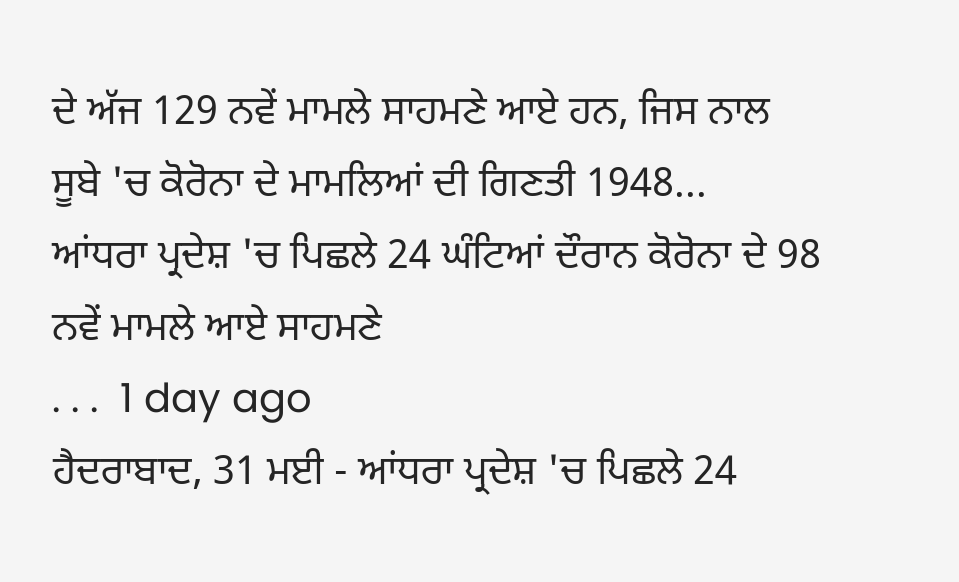ਦੇ ਅੱਜ 129 ਨਵੇਂ ਮਾਮਲੇ ਸਾਹਮਣੇ ਆਏ ਹਨ, ਜਿਸ ਨਾਲ ਸੂਬੇ 'ਚ ਕੋਰੋਨਾ ਦੇ ਮਾਮਲਿਆਂ ਦੀ ਗਿਣਤੀ 1948...
ਆਂਧਰਾ ਪ੍ਰਦੇਸ਼ 'ਚ ਪਿਛਲੇ 24 ਘੰਟਿਆਂ ਦੌਰਾਨ ਕੋਰੋਨਾ ਦੇ 98 ਨਵੇਂ ਮਾਮਲੇ ਆਏ ਸਾਹਮਣੇ
. . .  1 day ago
ਹੈਦਰਾਬਾਦ, 31 ਮਈ - ਆਂਧਰਾ ਪ੍ਰਦੇਸ਼ 'ਚ ਪਿਛਲੇ 24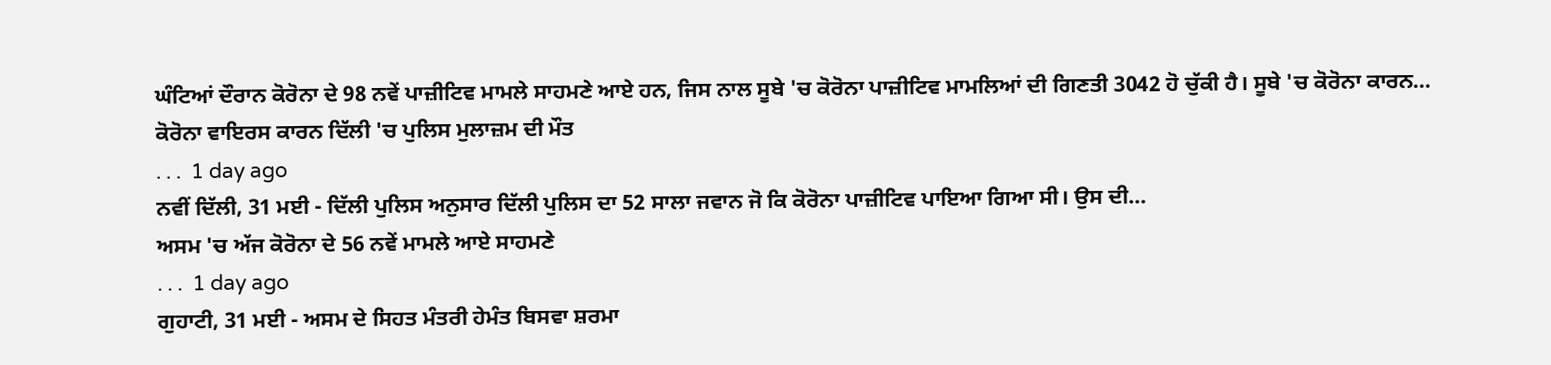ਘੰਟਿਆਂ ਦੌਰਾਨ ਕੋਰੋਨਾ ਦੇ 98 ਨਵੇਂ ਪਾਜ਼ੀਟਿਵ ਮਾਮਲੇ ਸਾਹਮਣੇ ਆਏ ਹਨ, ਜਿਸ ਨਾਲ ਸੂਬੇ 'ਚ ਕੋਰੋਨਾ ਪਾਜ਼ੀਟਿਵ ਮਾਮਲਿਆਂ ਦੀ ਗਿਣਤੀ 3042 ਹੋ ਚੁੱਕੀ ਹੈ। ਸੂਬੇ 'ਚ ਕੋਰੋਨਾ ਕਾਰਨ...
ਕੋਰੋਨਾ ਵਾਇਰਸ ਕਾਰਨ ਦਿੱਲੀ 'ਚ ਪੁਲਿਸ ਮੁਲਾਜ਼ਮ ਦੀ ਮੌਤ
. . .  1 day ago
ਨਵੀਂ ਦਿੱਲੀ, 31 ਮਈ - ਦਿੱਲੀ ਪੁਲਿਸ ਅਨੁਸਾਰ ਦਿੱਲੀ ਪੁਲਿਸ ਦਾ 52 ਸਾਲਾ ਜਵਾਨ ਜੋ ਕਿ ਕੋਰੋਨਾ ਪਾਜ਼ੀਟਿਵ ਪਾਇਆ ਗਿਆ ਸੀ। ਉਸ ਦੀ...
ਅਸਮ 'ਚ ਅੱਜ ਕੋਰੋਨਾ ਦੇ 56 ਨਵੇਂ ਮਾਮਲੇ ਆਏ ਸਾਹਮਣੇ
. . .  1 day ago
ਗੁਹਾਟੀ, 31 ਮਈ - ਅਸਮ ਦੇ ਸਿਹਤ ਮੰਤਰੀ ਹੇਮੰਤ ਬਿਸਵਾ ਸ਼ਰਮਾ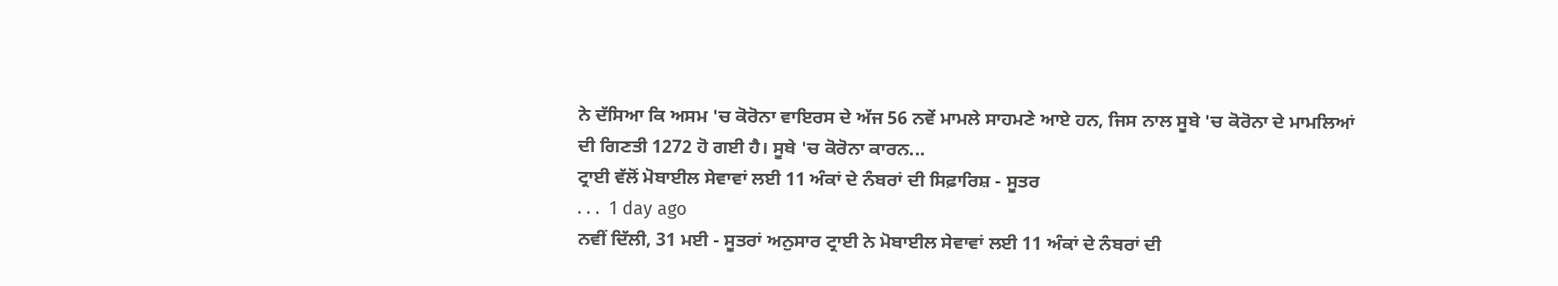ਨੇ ਦੱਸਿਆ ਕਿ ਅਸਮ 'ਚ ਕੋਰੋਨਾ ਵਾਇਰਸ ਦੇ ਅੱਜ 56 ਨਵੇਂ ਮਾਮਲੇ ਸਾਹਮਣੇ ਆਏ ਹਨ, ਜਿਸ ਨਾਲ ਸੂਬੇ 'ਚ ਕੋਰੋਨਾ ਦੇ ਮਾਮਲਿਆਂ ਦੀ ਗਿਣਤੀ 1272 ਹੋ ਗਈ ਹੈ। ਸੂਬੇ 'ਚ ਕੋਰੋਨਾ ਕਾਰਨ...
ਟ੍ਰਾਈ ਵੱਲੋਂ ਮੋਬਾਈਲ ਸੇਵਾਵਾਂ ਲਈ 11 ਅੰਕਾਂ ਦੇ ਨੰਬਰਾਂ ਦੀ ਸਿਫ਼ਾਰਿਸ਼ - ਸੂਤਰ
. . .  1 day ago
ਨਵੀਂ ਦਿੱਲੀ, 31 ਮਈ - ਸੂਤਰਾਂ ਅਨੁਸਾਰ ਟ੍ਰਾਈ ਨੇ ਮੋਬਾਈਲ ਸੇਵਾਵਾਂ ਲਈ 11 ਅੰਕਾਂ ਦੇ ਨੰਬਰਾਂ ਦੀ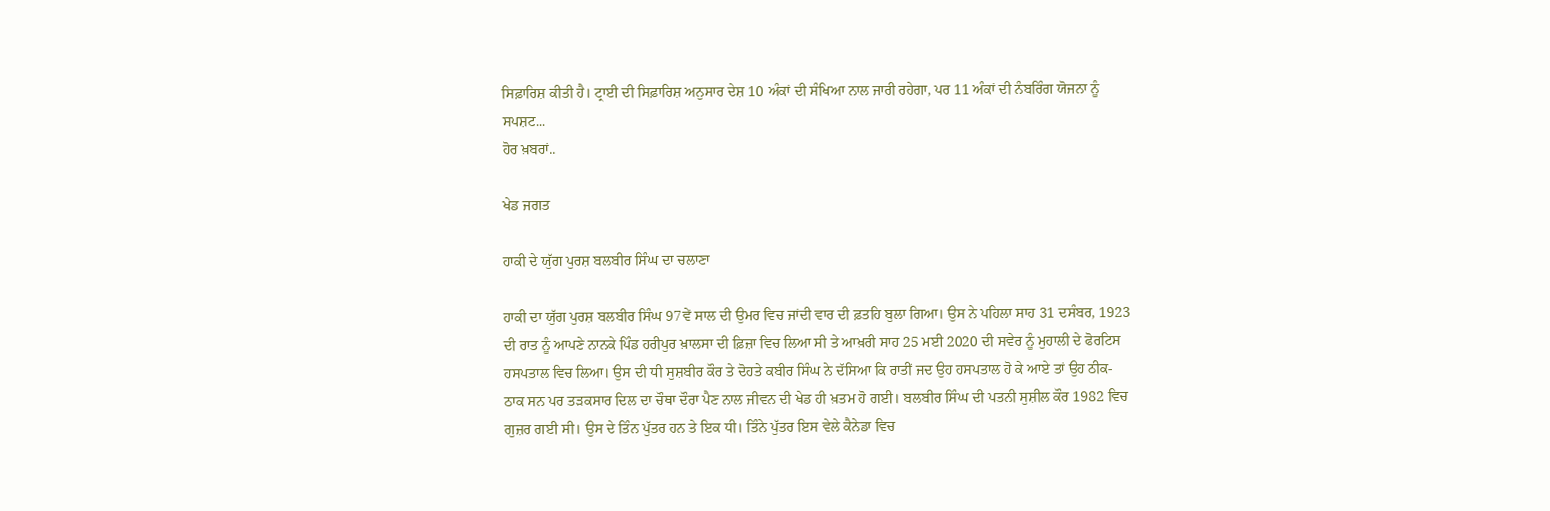ਸਿਫ਼ਾਰਿਸ਼ ਕੀਤੀ ਹੈ। ਟ੍ਰਾਈ ਦੀ ਸਿਫ਼ਾਰਿਸ਼ ਅਨੁਸਾਰ ਦੇਸ਼ 10 ਅੰਕਾਂ ਦੀ ਸੰਖਿਆ ਨਾਲ ਜਾਰੀ ਰਹੇਗਾ, ਪਰ 11 ਅੰਕਾਂ ਦੀ ਨੰਬਰਿੰਗ ਯੋਜਨਾ ਨੂੰ ਸਪਸ਼ਟ...
ਹੋਰ ਖ਼ਬਰਾਂ..

ਖੇਡ ਜਗਤ

ਹਾਕੀ ਦੇ ਯੁੱਗ ਪੁਰਸ਼ ਬਲਬੀਰ ਸਿੰਘ ਦਾ ਚਲਾਣਾ

ਹਾਕੀ ਦਾ ਯੁੱਗ ਪੁਰਸ਼ ਬਲਬੀਰ ਸਿੰਘ 97ਵੇਂ ਸਾਲ ਦੀ ਉਮਰ ਵਿਚ ਜਾਂਦੀ ਵਾਰ ਦੀ ਫ਼ਤਹਿ ਬੁਲਾ ਗਿਆ। ਉਸ ਨੇ ਪਹਿਲਾ ਸਾਹ 31 ਦਸੰਬਰ, 1923 ਦੀ ਰਾਤ ਨੂੰ ਆਪਣੇ ਨਾਨਕੇ ਪਿੰਡ ਹਰੀਪੁਰ ਖ਼ਾਲਸਾ ਦੀ ਫ਼ਿਜ਼ਾ ਵਿਚ ਲਿਆ ਸੀ ਤੇ ਆਖ਼ਰੀ ਸਾਹ 25 ਮਈ 2020 ਦੀ ਸਵੇਰ ਨੂੰ ਮੁਹਾਲੀ ਦੇ ਫੋਰਟਿਸ ਹਸਪਤਾਲ ਵਿਚ ਲਿਆ। ਉਸ ਦੀ ਧੀ ਸੁਸ਼ਬੀਰ ਕੌਰ ਤੇ ਦੋਹਤੇ ਕਬੀਰ ਸਿੰਘ ਨੇ ਦੱਸਿਆ ਕਿ ਰਾਤੀਂ ਜਦ ਉਹ ਹਸਪਤਾਲ ਹੋ ਕੇ ਆਏ ਤਾਂ ਉਹ ਠੀਕ-ਠਾਕ ਸਨ ਪਰ ਤੜਕਸਾਰ ਦਿਲ ਦਾ ਚੌਥਾ ਦੌਰਾ ਪੈਣ ਨਾਲ ਜੀਵਨ ਦੀ ਖੇਡ ਹੀ ਖ਼ਤਮ ਹੋ ਗਈ। ਬਲਬੀਰ ਸਿੰਘ ਦੀ ਪਤਨੀ ਸੁਸ਼ੀਲ ਕੌਰ 1982 ਵਿਚ ਗੁਜ਼ਰ ਗਈ ਸੀ। ਉਸ ਦੇ ਤਿੰਨ ਪੁੱਤਰ ਹਨ ਤੇ ਇਕ ਧੀ। ਤਿੰਨੇ ਪੁੱਤਰ ਇਸ ਵੇਲੇ ਕੈਨੇਡਾ ਵਿਚ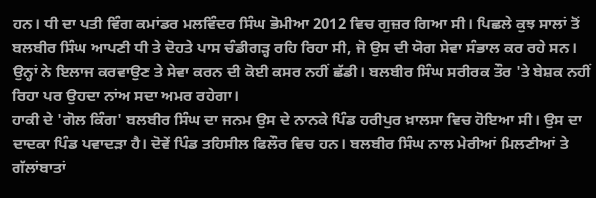ਹਨ। ਧੀ ਦਾ ਪਤੀ ਵਿੰਗ ਕਮਾਂਡਰ ਮਲਵਿੰਦਰ ਸਿੰਘ ਭੋਮੀਆ 2012 ਵਿਚ ਗੁਜ਼ਰ ਗਿਆ ਸੀ। ਪਿਛਲੇ ਕੁਝ ਸਾਲਾਂ ਤੋਂ ਬਲਬੀਰ ਸਿੰਘ ਆਪਣੀ ਧੀ ਤੇ ਦੋਹਤੇ ਪਾਸ ਚੰਡੀਗੜ੍ਹ ਰਹਿ ਰਿਹਾ ਸੀ, ਜੋ ਉਸ ਦੀ ਯੋਗ ਸੇਵਾ ਸੰਭਾਲ ਕਰ ਰਹੇ ਸਨ। ਉਨ੍ਹਾਂ ਨੇ ਇਲਾਜ ਕਰਵਾਉਣ ਤੇ ਸੇਵਾ ਕਰਨ ਦੀ ਕੋਈ ਕਸਰ ਨਹੀਂ ਛੱਡੀ। ਬਲਬੀਰ ਸਿੰਘ ਸਰੀਰਕ ਤੌਰ 'ਤੇ ਬੇਸ਼ਕ ਨਹੀਂ ਰਿਹਾ ਪਰ ਉਹਦਾ ਨਾਂਅ ਸਦਾ ਅਮਰ ਰਹੇਗਾ।
ਹਾਕੀ ਦੇ 'ਗੋਲ ਕਿੰਗ' ਬਲਬੀਰ ਸਿੰਘ ਦਾ ਜਨਮ ਉਸ ਦੇ ਨਾਨਕੇ ਪਿੰਡ ਹਰੀਪੁਰ ਖ਼ਾਲਸਾ ਵਿਚ ਹੋਇਆ ਸੀ। ਉਸ ਦਾ ਦਾਦਕਾ ਪਿੰਡ ਪਵਾਦੜਾ ਹੈ। ਦੋਵੇਂ ਪਿੰਡ ਤਹਿਸੀਲ ਫਿਲੌਰ ਵਿਚ ਹਨ। ਬਲਬੀਰ ਸਿੰਘ ਨਾਲ ਮੇਰੀਆਂ ਮਿਲਣੀਆਂ ਤੇ ਗੱਲਾਂਬਾਤਾਂ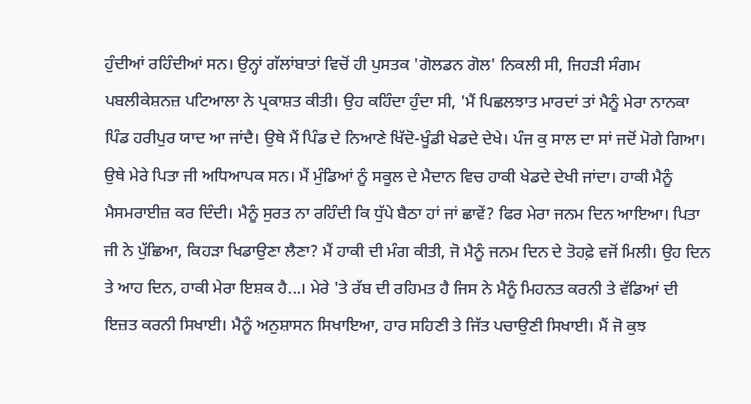ਹੁੰਦੀਆਂ ਰਹਿੰਦੀਆਂ ਸਨ। ਉਨ੍ਹਾਂ ਗੱਲਾਂਬਾਤਾਂ ਵਿਚੋਂ ਹੀ ਪੁਸਤਕ 'ਗੋਲਡਨ ਗੋਲ' ਨਿਕਲੀ ਸੀ, ਜਿਹੜੀ ਸੰਗਮ ਪਬਲੀਕੇਸ਼ਨਜ਼ ਪਟਿਆਲਾ ਨੇ ਪ੍ਰਕਾਸ਼ਤ ਕੀਤੀ। ਉਹ ਕਹਿੰਦਾ ਹੁੰਦਾ ਸੀ, 'ਮੈਂ ਪਿਛਲਝਾਤ ਮਾਰਦਾਂ ਤਾਂ ਮੈਨੂੰ ਮੇਰਾ ਨਾਨਕਾ ਪਿੰਡ ਹਰੀਪੁਰ ਯਾਦ ਆ ਜਾਂਦੈ। ਉਥੇ ਮੈਂ ਪਿੰਡ ਦੇ ਨਿਆਣੇ ਖਿੱਦੋ-ਖੂੰਡੀ ਖੇਡਦੇ ਦੇਖੇ। ਪੰਜ ਕੁ ਸਾਲ ਦਾ ਸਾਂ ਜਦੋਂ ਮੋਗੇ ਗਿਆ। ਉਥੇ ਮੇਰੇ ਪਿਤਾ ਜੀ ਅਧਿਆਪਕ ਸਨ। ਮੈਂ ਮੁੰਡਿਆਂ ਨੂੰ ਸਕੂਲ ਦੇ ਮੈਦਾਨ ਵਿਚ ਹਾਕੀ ਖੇਡਦੇ ਦੇਖੀ ਜਾਂਦਾ। ਹਾਕੀ ਮੈਨੂੰ ਮੈਸਮਰਾਈਜ਼ ਕਰ ਦਿੰਦੀ। ਮੈਨੂੰ ਸੁਰਤ ਨਾ ਰਹਿੰਦੀ ਕਿ ਧੁੱਪੇ ਬੈਠਾ ਹਾਂ ਜਾਂ ਛਾਵੇਂ? ਫਿਰ ਮੇਰਾ ਜਨਮ ਦਿਨ ਆਇਆ। ਪਿਤਾ ਜੀ ਨੇ ਪੁੱਛਿਆ, ਕਿਹੜਾ ਖਿਡਾਉਣਾ ਲੈਣਾ? ਮੈਂ ਹਾਕੀ ਦੀ ਮੰਗ ਕੀਤੀ, ਜੋ ਮੈਨੂੰ ਜਨਮ ਦਿਨ ਦੇ ਤੋਹਫ਼ੇ ਵਜੋਂ ਮਿਲੀ। ਉਹ ਦਿਨ ਤੇ ਆਹ ਦਿਨ, ਹਾਕੀ ਮੇਰਾ ਇਸ਼ਕ ਹੈ...। ਮੇਰੇ 'ਤੇ ਰੱਬ ਦੀ ਰਹਿਮਤ ਹੈ ਜਿਸ ਨੇ ਮੈਨੂੰ ਮਿਹਨਤ ਕਰਨੀ ਤੇ ਵੱਡਿਆਂ ਦੀ ਇਜ਼ਤ ਕਰਨੀ ਸਿਖਾਈ। ਮੈਨੂੰ ਅਨੁਸ਼ਾਸਨ ਸਿਖਾਇਆ, ਹਾਰ ਸਹਿਣੀ ਤੇ ਜਿੱਤ ਪਚਾਉਣੀ ਸਿਖਾਈ। ਮੈਂ ਜੋ ਕੁਝ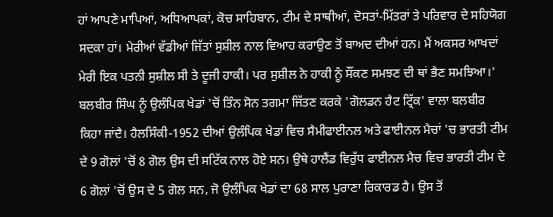ਹਾਂ ਆਪਣੇ ਮਾਪਿਆਂ, ਅਧਿਆਪਕਾਂ, ਕੋਚ ਸਾਹਿਬਾਨ, ਟੀਮ ਦੇ ਸਾਥੀਆਂ, ਦੋਸਤਾਂ-ਮਿੱਤਰਾਂ ਤੇ ਪਰਿਵਾਰ ਦੇ ਸਹਿਯੋਗ ਸਦਕਾ ਹਾਂ। ਮੇਰੀਆਂ ਵੱਡੀਆਂ ਜਿੱਤਾਂ ਸੁਸ਼ੀਲ ਨਾਲ ਵਿਆਹ ਕਰਾਉਣ ਤੋਂ ਬਾਅਦ ਦੀਆਂ ਹਨ। ਮੈਂ ਅਕਸਰ ਆਖਦਾਂ ਮੇਰੀ ਇਕ ਪਤਨੀ ਸੁਸ਼ੀਲ ਸੀ ਤੇ ਦੂਜੀ ਹਾਕੀ। ਪਰ ਸੁਸ਼ੀਲ ਨੇ ਹਾਕੀ ਨੂੰ ਸੌਂਕਣ ਸਮਝਣ ਦੀ ਥਾਂ ਭੈਣ ਸਮਝਿਆ।'
ਬਲਬੀਰ ਸਿੰਘ ਨੂੰ ਉਲੰਪਿਕ ਖੇਡਾਂ 'ਚੋਂ ਤਿੰਨ ਸੋਨ ਤਗਮਾ ਜਿੱਤਣ ਕਰਕੇ 'ਗੋਲਡਨ ਹੈਟ ਟ੍ਰਿੱਕ' ਵਾਲਾ ਬਲਬੀਰ ਕਿਹਾ ਜਾਂਦੈ। ਹੈਲਸਿੰਕੀ-1952 ਦੀਆਂ ਉਲੰਪਿਕ ਖੇਡਾਂ ਵਿਚ ਸੈਮੀਫਾਈਨਲ ਅਤੇ ਫਾਈਨਲ ਮੈਚਾਂ 'ਚ ਭਾਰਤੀ ਟੀਮ ਦੇ 9 ਗੋਲਾਂ 'ਚੋਂ 8 ਗੋਲ ਉਸ ਦੀ ਸਟਿੱਕ ਨਾਲ ਹੋਏ ਸਨ। ਉਥੇ ਹਾਲੈਂਡ ਵਿਰੁੱਧ ਫਾਈਨਲ ਮੈਚ ਵਿਚ ਭਾਰਤੀ ਟੀਮ ਦੇ 6 ਗੋਲਾਂ 'ਚੋਂ ਉਸ ਦੇ 5 ਗੋਲ ਸਨ, ਜੋ ਉਲੰਪਿਕ ਖੇਡਾਂ ਦਾ 68 ਸਾਲ ਪੁਰਾਣਾ ਰਿਕਾਰਡ ਹੈ। ਉਸ ਤੋਂ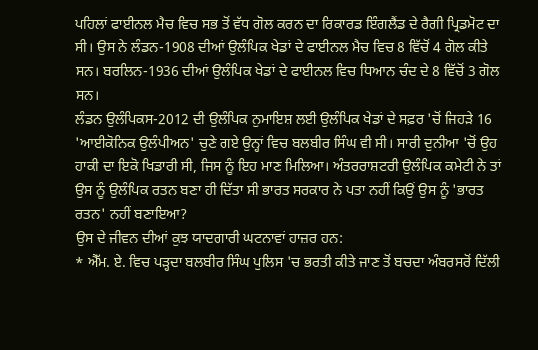ਪਹਿਲਾਂ ਫਾਈਨਲ ਮੈਚ ਵਿਚ ਸਭ ਤੋਂ ਵੱਧ ਗੋਲ ਕਰਨ ਦਾ ਰਿਕਾਰਡ ਇੰਗਲੈਂਡ ਦੇ ਰੈਗੀ ਪ੍ਰਿਡਮੋਟ ਦਾ ਸੀ। ਉਸ ਨੇ ਲੰਡਨ-1908 ਦੀਆਂ ਉਲੰਪਿਕ ਖੇਡਾਂ ਦੇ ਫਾਈਨਲ ਮੈਚ ਵਿਚ 8 ਵਿੱਚੋਂ 4 ਗੋਲ ਕੀਤੇ ਸਨ। ਬਰਲਿਨ-1936 ਦੀਆਂ ਉਲੰਪਿਕ ਖੇਡਾਂ ਦੇ ਫਾਈਨਲ ਵਿਚ ਧਿਆਨ ਚੰਦ ਦੇ 8 ਵਿੱਚੋਂ 3 ਗੋਲ ਸਨ।
ਲੰਡਨ ਉਲੰਪਿਕਸ-2012 ਦੀ ਉਲੰਪਿਕ ਨੁਮਾਇਸ਼ ਲਈ ਉਲੰਪਿਕ ਖੇਡਾਂ ਦੇ ਸਫ਼ਰ 'ਚੋਂ ਜਿਹੜੇ 16 'ਆਈਕੋਨਿਕ ਉਲੰਪੀਅਨ' ਚੁਣੇ ਗਏ ਉਨ੍ਹਾਂ ਵਿਚ ਬਲਬੀਰ ਸਿੰਘ ਵੀ ਸੀ। ਸਾਰੀ ਦੁਨੀਆ 'ਚੋਂ ਉਹ ਹਾਕੀ ਦਾ ਇਕੋ ਖਿਡਾਰੀ ਸੀ, ਜਿਸ ਨੂੰ ਇਹ ਮਾਣ ਮਿਲਿਆ। ਅੰਤਰਰਾਸ਼ਟਰੀ ਉਲੰਪਿਕ ਕਮੇਟੀ ਨੇ ਤਾਂ ਉਸ ਨੂੰ ਉਲੰਪਿਕ ਰਤਨ ਬਣਾ ਹੀ ਦਿੱਤਾ ਸੀ ਭਾਰਤ ਸਰਕਾਰ ਨੇ ਪਤਾ ਨਹੀਂ ਕਿਉਂ ਉਸ ਨੂੰ 'ਭਾਰਤ ਰਤਨ' ਨਹੀਂ ਬਣਾਇਆ?
ਉਸ ਦੇ ਜੀਵਨ ਦੀਆਂ ਕੁਝ ਯਾਦਗਾਰੀ ਘਟਨਾਵਾਂ ਹਾਜ਼ਰ ਹਨ:
* ਐੱਮ. ਏ. ਵਿਚ ਪੜ੍ਹਦਾ ਬਲਬੀਰ ਸਿੰਘ ਪੁਲਿਸ 'ਚ ਭਰਤੀ ਕੀਤੇ ਜਾਣ ਤੋਂ ਬਚਦਾ ਅੰਬਰਸਰੋਂ ਦਿੱਲੀ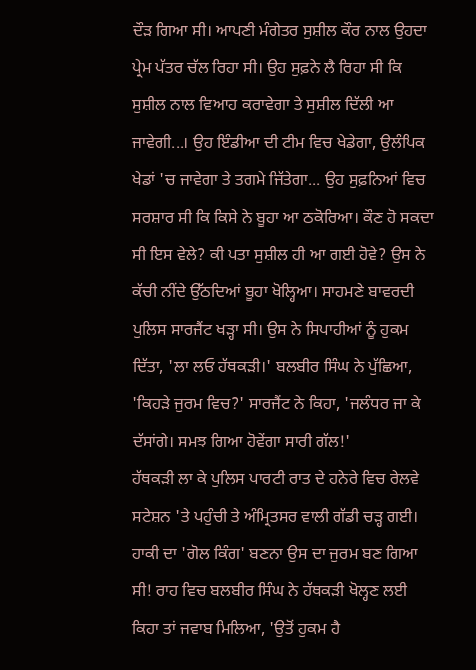ਦੌੜ ਗਿਆ ਸੀ। ਆਪਣੀ ਮੰਗੇਤਰ ਸੁਸ਼ੀਲ ਕੌਰ ਨਾਲ ਉਹਦਾ ਪ੍ਰੇਮ ਪੱਤਰ ਚੱਲ ਰਿਹਾ ਸੀ। ਉਹ ਸੁਫ਼ਨੇ ਲੈ ਰਿਹਾ ਸੀ ਕਿ ਸੁਸ਼ੀਲ ਨਾਲ ਵਿਆਹ ਕਰਾਵੇਗਾ ਤੇ ਸੁਸ਼ੀਲ ਦਿੱਲੀ ਆ ਜਾਵੇਗੀ...। ਉਹ ਇੰਡੀਆ ਦੀ ਟੀਮ ਵਿਚ ਖੇਡੇਗਾ, ਉਲੰਪਿਕ ਖੇਡਾਂ 'ਚ ਜਾਵੇਗਾ ਤੇ ਤਗਮੇ ਜਿੱਤੇਗਾ... ਉਹ ਸੁਫ਼ਨਿਆਂ ਵਿਚ ਸਰਸ਼ਾਰ ਸੀ ਕਿ ਕਿਸੇ ਨੇ ਬੂਹਾ ਆ ਠਕੋਰਿਆ। ਕੌਣ ਹੋ ਸਕਦਾ ਸੀ ਇਸ ਵੇਲੇ? ਕੀ ਪਤਾ ਸੁਸ਼ੀਲ ਹੀ ਆ ਗਈ ਹੋਵੇ? ਉਸ ਨੇ ਕੱਚੀ ਨੀਂਦੇ ਉੱਠਦਿਆਂ ਬੂਹਾ ਖੋਲ੍ਹਿਆ। ਸਾਹਮਣੇ ਬਾਵਰਦੀ ਪੁਲਿਸ ਸਾਰਜੈਂਟ ਖੜ੍ਹਾ ਸੀ। ਉਸ ਨੇ ਸਿਪਾਹੀਆਂ ਨੂੰ ਹੁਕਮ ਦਿੱਤਾ, 'ਲਾ ਲਓ ਹੱਥਕੜੀ।' ਬਲਬੀਰ ਸਿੰਘ ਨੇ ਪੁੱਛਿਆ, 'ਕਿਹੜੇ ਜੁਰਮ ਵਿਚ?' ਸਾਰਜੈਂਟ ਨੇ ਕਿਹਾ, 'ਜਲੰਧਰ ਜਾ ਕੇ ਦੱਸਾਂਗੇ। ਸਮਝ ਗਿਆ ਹੋਵੇਂਗਾ ਸਾਰੀ ਗੱਲ!'
ਹੱਥਕੜੀ ਲਾ ਕੇ ਪੁਲਿਸ ਪਾਰਟੀ ਰਾਤ ਦੇ ਹਨੇਰੇ ਵਿਚ ਰੇਲਵੇ ਸਟੇਸ਼ਨ 'ਤੇ ਪਹੁੰਚੀ ਤੇ ਅੰਮ੍ਰਿਤਸਰ ਵਾਲੀ ਗੱਡੀ ਚੜ੍ਹ ਗਈ। ਹਾਕੀ ਦਾ 'ਗੋਲ ਕਿੰਗ' ਬਣਨਾ ਉਸ ਦਾ ਜੁਰਮ ਬਣ ਗਿਆ ਸੀ! ਰਾਹ ਵਿਚ ਬਲਬੀਰ ਸਿੰਘ ਨੇ ਹੱਥਕੜੀ ਖੋਲ੍ਹਣ ਲਈ ਕਿਹਾ ਤਾਂ ਜਵਾਬ ਮਿਲਿਆ, 'ਉਤੋਂ ਹੁਕਮ ਹੈ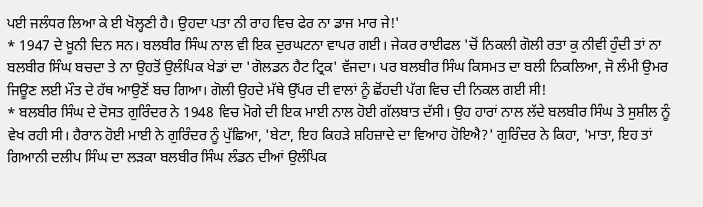ਪਈ ਜਲੰਧਰ ਲਿਆ ਕੇ ਈ ਖੋਲ੍ਹਣੀ ਹੈ। ਉਹਦਾ ਪਤਾ ਨੀ ਰਾਹ ਵਿਚ ਫੇਰ ਨਾ ਡਾਜ ਮਾਰ ਜੇ!'
* 1947 ਦੇ ਖ਼ੂਨੀ ਦਿਨ ਸਨ। ਬਲਬੀਰ ਸਿੰਘ ਨਾਲ ਵੀ ਇਕ ਦੁਰਘਟਨਾ ਵਾਪਰ ਗਈ। ਜੇਕਰ ਰਾਈਫਲ 'ਚੋਂ ਨਿਕਲੀ ਗੋਲੀ ਰਤਾ ਕੁ ਨੀਵੀਂ ਹੁੰਦੀ ਤਾਂ ਨਾ ਬਲਬੀਰ ਸਿੰਘ ਬਚਦਾ ਤੇ ਨਾ ਉਹਤੋਂ ਉਲੰਪਿਕ ਖੇਡਾਂ ਦਾ 'ਗੋਲਡਨ ਹੈਟ ਟ੍ਰਿਕ' ਵੱਜਦਾ। ਪਰ ਬਲਬੀਰ ਸਿੰਘ ਕਿਸਮਤ ਦਾ ਬਲੀ ਨਿਕਲਿਆ, ਜੋ ਲੰਮੀ ਉਮਰ ਜਿਊਣ ਲਈ ਮੌਤ ਦੇ ਹੱਥ ਆਉਣੋਂ ਬਚ ਗਿਆ। ਗੋਲੀ ਉਹਦੇ ਮੱਥੇ ਉੱਪਰ ਦੀ ਵਾਲਾਂ ਨੂੰ ਛੋਂਹਦੀ ਪੱਗ ਵਿਚ ਦੀ ਨਿਕਲ ਗਈ ਸੀ!
* ਬਲਬੀਰ ਸਿੰਘ ਦੇ ਦੋਸਤ ਗੁਰਿੰਦਰ ਨੇ 1948 ਵਿਚ ਮੋਗੇ ਦੀ ਇਕ ਮਾਈ ਨਾਲ ਹੋਈ ਗੱਲਬਾਤ ਦੱਸੀ। ਉਹ ਹਾਰਾਂ ਨਾਲ ਲੱਦੇ ਬਲਬੀਰ ਸਿੰਘ ਤੇ ਸੁਸ਼ੀਲ ਨੂੰ ਵੇਖ ਰਹੀ ਸੀ। ਹੈਰਾਨ ਹੋਈ ਮਾਈ ਨੇ ਗੁਰਿੰਦਰ ਨੂੰ ਪੁੱਛਿਆ, 'ਬੇਟਾ, ਇਹ ਕਿਹੜੇ ਸ਼ਹਿਜ਼ਾਦੇ ਦਾ ਵਿਆਹ ਹੋਇਐ?' ਗੁਰਿੰਦਰ ਨੇ ਕਿਹਾ, 'ਮਾਤਾ, ਇਹ ਤਾਂ ਗਿਆਨੀ ਦਲੀਪ ਸਿੰਘ ਦਾ ਲੜਕਾ ਬਲਬੀਰ ਸਿੰਘ ਲੰਡਨ ਦੀਆਂ ਉਲੰਪਿਕ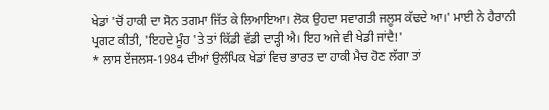ਖੇਡਾਂ 'ਚੋਂ ਹਾਕੀ ਦਾ ਸੋਨ ਤਗਮਾ ਜਿੱਤ ਕੇ ਲਿਆਇਆ। ਲੋਕ ਉਹਦਾ ਸਵਾਗਤੀ ਜਲੂਸ ਕੱਢਦੇ ਆ।' ਮਾਈ ਨੇ ਹੈਰਾਨੀ ਪ੍ਰਗਟ ਕੀਤੀ, 'ਇਹਦੇ ਮੂੰਹ 'ਤੇ ਤਾਂ ਕਿੱਡੀ ਵੱਡੀ ਦਾੜ੍ਹੀ ਐ। ਇਹ ਅਜੇ ਵੀ ਖੇਡੀ ਜਾਂਦੈ!'
* ਲਾਸ ਏਂਜਲਸ-1984 ਦੀਆਂ ਉਲੰਪਿਕ ਖੇਡਾਂ ਵਿਚ ਭਾਰਤ ਦਾ ਹਾਕੀ ਮੈਚ ਹੋਣ ਲੱਗਾ ਤਾਂ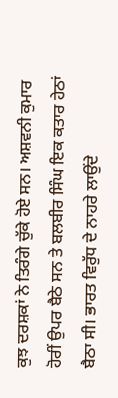ਕੁਝ ਦਰਸ਼ਕਾਂ ਨੇ ਤਿਰੰਗੇ ਚੁੱਕੇ ਹੋਏ ਸਨ। ਅਸ਼ਵਨੀ ਕੁਮਾਰ ਹੋਰੀਂ ਉਪਰ ਬੈਠੇ ਸਨ ਤੇ ਬਲਬੀਰ ਸਿੰਘ ਇਕ ਕਤਾਰ ਹੇਠਾਂ ਬੈਠਾ ਸੀ। ਭਾਰਤ ਵਿਰੁੱਧ ਦੇ ਨਾਹਰੇ ਲਾਉਂਦੇ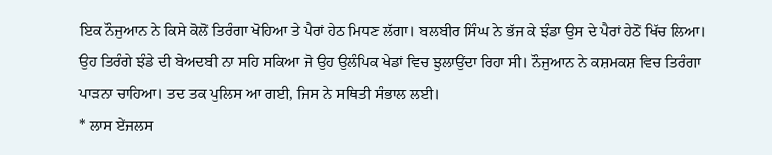ਇਕ ਨੌਜੁਆਨ ਨੇ ਕਿਸੇ ਕੋਲੋਂ ਤਿਰੰਗਾ ਖੋਹਿਆ ਤੇ ਪੈਰਾਂ ਹੇਠ ਮਿਧਣ ਲੱਗਾ। ਬਲਬੀਰ ਸਿੰਘ ਨੇ ਭੱਜ ਕੇ ਝੰਡਾ ਉਸ ਦੇ ਪੈਰਾਂ ਹੇਠੋਂ ਖਿੱਚ ਲਿਆ। ਉਹ ਤਿਰੰਗੇ ਝੰਡੇ ਦੀ ਬੇਅਦਬੀ ਨਾ ਸਹਿ ਸਕਿਆ ਜੋ ਉਹ ਉਲੰਪਿਕ ਖੇਡਾਂ ਵਿਚ ਝੁਲਾਉਂਦਾ ਰਿਹਾ ਸੀ। ਨੌਜੁਆਨ ਨੇ ਕਸ਼ਮਕਸ਼ ਵਿਚ ਤਿਰੰਗਾ ਪਾੜਨਾ ਚਾਹਿਆ। ਤਦ ਤਕ ਪੁਲਿਸ ਆ ਗਈ, ਜਿਸ ਨੇ ਸਥਿਤੀ ਸੰਭਾਲ ਲਈ।
* ਲਾਸ ਏਂਜਲਸ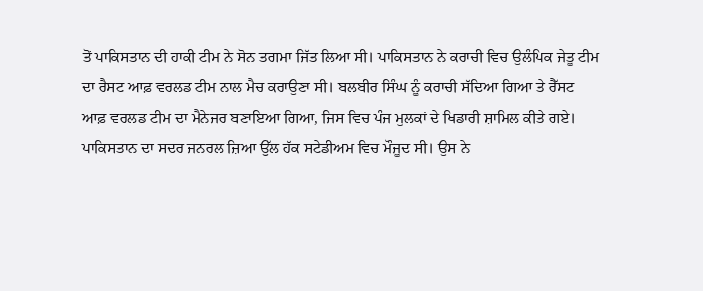ਤੋਂ ਪਾਕਿਸਤਾਨ ਦੀ ਹਾਕੀ ਟੀਮ ਨੇ ਸੋਨ ਤਗਮਾ ਜਿੱਤ ਲਿਆ ਸੀ। ਪਾਕਿਸਤਾਨ ਨੇ ਕਰਾਚੀ ਵਿਚ ਉਲੰਪਿਕ ਜੇਤੂ ਟੀਮ ਦਾ ਰੈਸਟ ਆਫ਼ ਵਰਲਡ ਟੀਮ ਨਾਲ ਮੈਚ ਕਰਾਉਣਾ ਸੀ। ਬਲਬੀਰ ਸਿੰਘ ਨੂੰ ਕਰਾਚੀ ਸੱਦਿਆ ਗਿਆ ਤੇ ਰੈੱਸਟ ਆਫ਼ ਵਰਲਡ ਟੀਮ ਦਾ ਮੈਨੇਜਰ ਬਣਾਇਆ ਗਿਆ, ਜਿਸ ਵਿਚ ਪੰਜ ਮੁਲਕਾਂ ਦੇ ਖਿਡਾਰੀ ਸ਼ਾਮਿਲ ਕੀਤੇ ਗਏ। ਪਾਕਿਸਤਾਨ ਦਾ ਸਦਰ ਜਨਰਲ ਜ਼ਿਆ ਉੱਲ ਹੱਕ ਸਟੇਡੀਅਮ ਵਿਚ ਮੌਜੂਦ ਸੀ। ਉਸ ਨੇ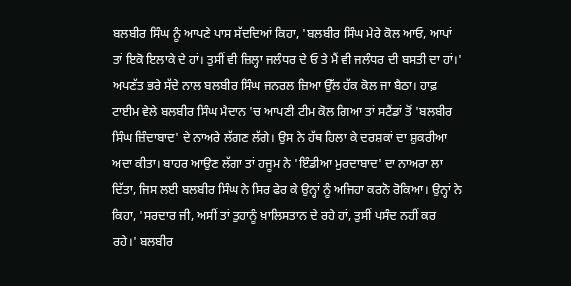ਬਲਬੀਰ ਸਿੰਘ ਨੂੰ ਆਪਣੇ ਪਾਸ ਸੱਦਦਿਆਂ ਕਿਹਾ, 'ਬਲਬੀਰ ਸਿੰਘ ਮੇਰੇ ਕੋਲ ਆਓ, ਆਪਾਂ ਤਾਂ ਇਕੋ ਇਲਾਕੇ ਦੇ ਹਾਂ। ਤੁਸੀਂ ਵੀ ਜ਼ਿਲ੍ਹਾ ਜਲੰਧਰ ਦੇ ਓ ਤੇ ਮੈਂ ਵੀ ਜਲੰਧਰ ਦੀ ਬਸਤੀ ਦਾ ਹਾਂ।' ਅਪਣੱਤ ਭਰੇ ਸੱਦੇ ਨਾਲ ਬਲਬੀਰ ਸਿੰਘ ਜਨਰਲ ਜ਼ਿਆ ਉੱਲ ਹੱਕ ਕੋਲ ਜਾ ਬੈਠਾ। ਹਾਫ਼ ਟਾਈਮ ਵੇਲੇ ਬਲਬੀਰ ਸਿੰਘ ਮੈਦਾਨ 'ਚ ਆਪਣੀ ਟੀਮ ਕੋਲ ਗਿਆ ਤਾਂ ਸਟੈਂਡਾਂ ਤੋਂ 'ਬਲਬੀਰ ਸਿੰਘ ਜ਼ਿੰਦਾਬਾਦ' ਦੇ ਨਾਅਰੇ ਲੱਗਣ ਲੱਗੇ। ਉਸ ਨੇ ਹੱਥ ਹਿਲਾ ਕੇ ਦਰਸ਼ਕਾਂ ਦਾ ਸ਼ੁਕਰੀਆ ਅਦਾ ਕੀਤਾ। ਬਾਹਰ ਆਉਣ ਲੱਗਾ ਤਾਂ ਹਜੂਮ ਨੇ 'ਇੰਡੀਆ ਮੁਰਦਾਬਾਦ' ਦਾ ਨਾਅਰਾ ਲਾ ਦਿੱਤਾ, ਜਿਸ ਲਈ ਬਲਬੀਰ ਸਿੰਘ ਨੇ ਸਿਰ ਫੇਰ ਕੇ ਉਨ੍ਹਾਂ ਨੂੰ ਅਜਿਹਾ ਕਰਨੋ ਰੋਕਿਆ। ਉਨ੍ਹਾਂ ਨੇ ਕਿਹਾ, 'ਸਰਦਾਰ ਜੀ, ਅਸੀਂ ਤਾਂ ਤੁਹਾਨੂੰ ਖ਼ਾਲਿਸਤਾਨ ਦੇ ਰਹੇ ਹਾਂ, ਤੁਸੀਂ ਪਸੰਦ ਨਹੀਂ ਕਰ ਰਹੇ।' ਬਲਬੀਰ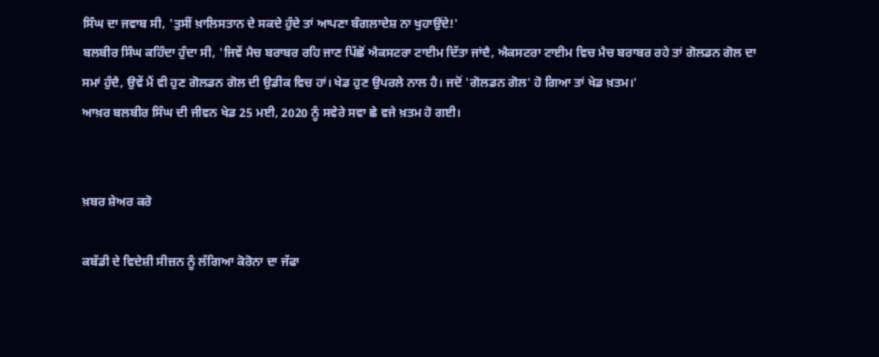ਸਿੰਘ ਦਾ ਜਵਾਬ ਸੀ, 'ਤੁਸੀਂ ਖ਼ਾਲਿਸਤਾਨ ਦੇ ਸਕਦੇ ਹੁੰਦੇ ਤਾਂ ਆਪਣਾ ਬੰਗਲਾਦੇਸ਼ ਨਾ ਖੁਹਾਉਂਦੇ!'
ਬਲਬੀਰ ਸਿੰਘ ਕਹਿੰਦਾ ਹੁੰਦਾ ਸੀ, 'ਜਿਵੇਂ ਮੈਚ ਬਰਾਬਰ ਰਹਿ ਜਾਣ ਪਿੱਛੋਂ ਐਕਸਟਰਾ ਟਾਈਮ ਦਿੱਤਾ ਜਾਂਦੈ, ਐਕਸਟਰਾ ਟਾਈਮ ਵਿਚ ਮੈਚ ਬਰਾਬਰ ਰਹੇ ਤਾਂ ਗੋਲਡਨ ਗੋਲ ਦਾ ਸਮਾਂ ਹੁੰਦੈ, ਉਵੇਂ ਮੈਂ ਵੀ ਹੁਣ ਗੋਲਡਨ ਗੋਲ ਦੀ ਉਡੀਕ ਵਿਚ ਹਾਂ। ਖੇਡ ਹੁਣ ਉਪਰਲੇ ਨਾਲ ਹੈ। ਜਦੋਂ 'ਗੋਲਡਨ ਗੋਲ' ਹੋ ਗਿਆ ਤਾਂ ਖੇਡ ਖ਼ਤਮ।'
ਆਖ਼ਰ ਬਲਬੀਰ ਸਿੰਘ ਦੀ ਜੀਵਨ ਖੇਡ 25 ਮਈ, 2020 ਨੂੰ ਸਵੇਰੇ ਸਵਾ ਛੇ ਵਜੇ ਖ਼ਤਮ ਹੋ ਗਈ।


ਖ਼ਬਰ ਸ਼ੇਅਰ ਕਰੋ

ਕਬੱਡੀ ਦੇ ਵਿਦੇਸ਼ੀ ਸੀਜ਼ਨ ਨੂੰ ਲੱਗਿਆ ਕੋਰੋਨਾ ਦਾ ਜੱਫਾ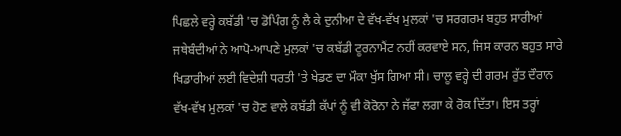ਪਿਛਲੇ ਵਰ੍ਹੇ ਕਬੱਡੀ 'ਚ ਡੋਪਿੰਗ ਨੂੰ ਲੈ ਕੇ ਦੁਨੀਆ ਦੇ ਵੱਖ-ਵੱਖ ਮੁਲਕਾਂ 'ਚ ਸਰਗਰਮ ਬਹੁਤ ਸਾਰੀਆਂ ਜਥੇਬੰਦੀਆਂ ਨੇ ਆਪੋ-ਆਪਣੇ ਮੁਲਕਾਂ 'ਚ ਕਬੱਡੀ ਟੂਰਨਾਮੈਂਟ ਨਹੀਂ ਕਰਵਾਏ ਸਨ, ਜਿਸ ਕਾਰਨ ਬਹੁਤ ਸਾਰੇ ਖਿਡਾਰੀਆਂ ਲਈ ਵਿਦੇਸ਼ੀ ਧਰਤੀ 'ਤੇ ਖੇਡਣ ਦਾ ਮੌਕਾ ਖੁੱਸ ਗਿਆ ਸੀ। ਚਾਲੂ ਵਰ੍ਹੇ ਦੀ ਗਰਮ ਰੁੱਤ ਦੌਰਾਨ ਵੱਖ-ਵੱਖ ਮੁਲਕਾਂ 'ਚ ਹੋਣ ਵਾਲੇ ਕਬੱਡੀ ਕੱਪਾਂ ਨੂੰ ਵੀ ਕੋਰੋਨਾ ਨੇ ਜੱਫਾ ਲਗਾ ਕੇ ਰੋਕ ਦਿੱਤਾ। ਇਸ ਤਰ੍ਹਾਂ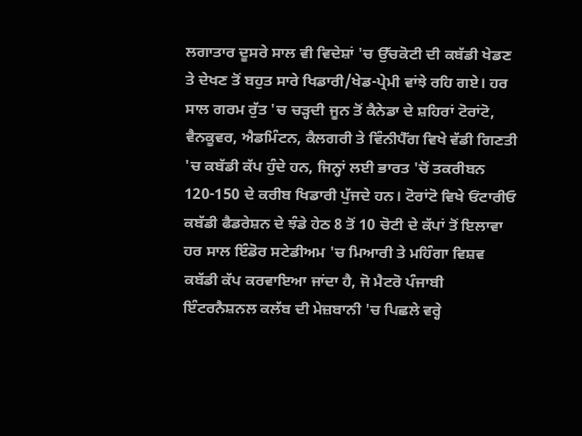ਲਗਾਤਾਰ ਦੂਸਰੇ ਸਾਲ ਵੀ ਵਿਦੇਸ਼ਾਂ 'ਚ ਉੱਚਕੋਟੀ ਦੀ ਕਬੱਡੀ ਖੇਡਣ ਤੇ ਦੇਖਣ ਤੋਂ ਬਹੁਤ ਸਾਰੇ ਖਿਡਾਰੀ/ਖੇਡ-ਪ੍ਰੇਮੀ ਵਾਂਝੇ ਰਹਿ ਗਏ। ਹਰ ਸਾਲ ਗਰਮ ਰੁੱਤ 'ਚ ਚੜ੍ਹਦੀ ਜੂਨ ਤੋਂ ਕੈਨੇਡਾ ਦੇ ਸ਼ਹਿਰਾਂ ਟੋਰਾਂਟੋ, ਵੈਨਕੂਵਰ, ਐਡਮਿੰਟਨ, ਕੈਲਗਰੀ ਤੇ ਵਿੰਨੀਪੈੱਗ ਵਿਖੇ ਵੱਡੀ ਗਿਣਤੀ 'ਚ ਕਬੱਡੀ ਕੱਪ ਹੁੰਦੇ ਹਨ, ਜਿਨ੍ਹਾਂ ਲਈ ਭਾਰਤ 'ਚੋਂ ਤਕਰੀਬਨ 120-150 ਦੇ ਕਰੀਬ ਖਿਡਾਰੀ ਪੁੱਜਦੇ ਹਨ। ਟੋਰਾਂਟੋ ਵਿਖੇ ਓਂਟਾਰੀਓ ਕਬੱਡੀ ਫੈਡਰੇਸ਼ਨ ਦੇ ਝੰਡੇ ਹੇਠ 8 ਤੋਂ 10 ਚੋਟੀ ਦੇ ਕੱਪਾਂ ਤੋਂ ਇਲਾਵਾ ਹਰ ਸਾਲ ਇੰਡੋਰ ਸਟੇਡੀਅਮ 'ਚ ਮਿਆਰੀ ਤੇ ਮਹਿੰਗਾ ਵਿਸ਼ਵ ਕਬੱਡੀ ਕੱਪ ਕਰਵਾਇਆ ਜਾਂਦਾ ਹੈ, ਜੋ ਮੈਟਰੋ ਪੰਜਾਬੀ ਇੰਟਰਨੈਸ਼ਨਲ ਕਲੱਬ ਦੀ ਮੇਜ਼ਬਾਨੀ 'ਚ ਪਿਛਲੇ ਵਰ੍ਹੇ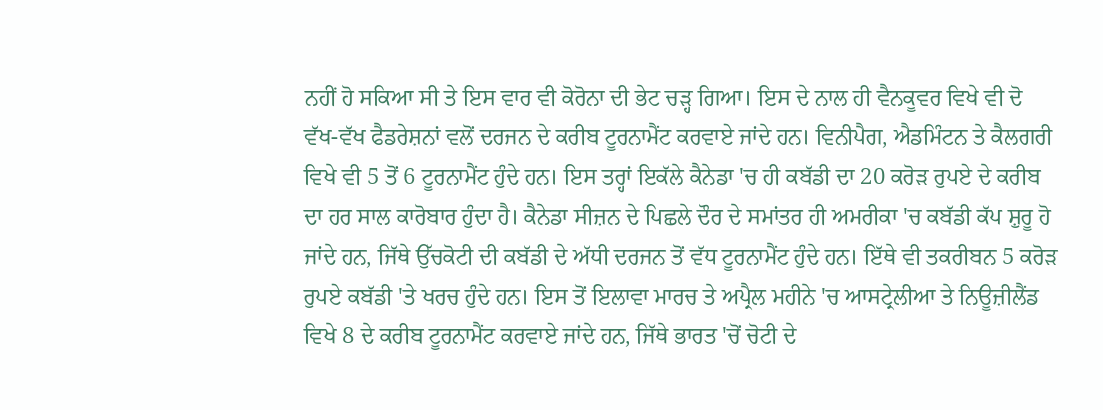ਨਹੀਂ ਹੋ ਸਕਿਆ ਸੀ ਤੇ ਇਸ ਵਾਰ ਵੀ ਕੋਰੋਨਾ ਦੀ ਭੇਟ ਚੜ੍ਹ ਗਿਆ। ਇਸ ਦੇ ਨਾਲ ਹੀ ਵੈਨਕੂਵਰ ਵਿਖੇ ਵੀ ਦੋ ਵੱਖ-ਵੱਖ ਫੈਡਰੇਸ਼ਨਾਂ ਵਲੋਂ ਦਰਜਨ ਦੇ ਕਰੀਬ ਟੂਰਨਾਮੈਂਟ ਕਰਵਾਏ ਜਾਂਦੇ ਹਨ। ਵਿਨੀਪੈਗ, ਐਡਮਿੰਟਨ ਤੇ ਕੈਲਗਰੀ ਵਿਖੇ ਵੀ 5 ਤੋਂ 6 ਟੂਰਨਾਮੈਂਟ ਹੁੰਦੇ ਹਨ। ਇਸ ਤਰ੍ਹਾਂ ਇਕੱਲੇ ਕੈਨੇਡਾ 'ਚ ਹੀ ਕਬੱਡੀ ਦਾ 20 ਕਰੋੜ ਰੁਪਏ ਦੇ ਕਰੀਬ ਦਾ ਹਰ ਸਾਲ ਕਾਰੋਬਾਰ ਹੁੰਦਾ ਹੈ। ਕੈਨੇਡਾ ਸੀਜ਼ਨ ਦੇ ਪਿਛਲੇ ਦੌਰ ਦੇ ਸਮਾਂਤਰ ਹੀ ਅਮਰੀਕਾ 'ਚ ਕਬੱਡੀ ਕੱਪ ਸ਼ੁਰੂ ਹੋ ਜਾਂਦੇ ਹਨ, ਜਿੱਥੇ ਉੱਚਕੋਟੀ ਦੀ ਕਬੱਡੀ ਦੇ ਅੱਧੀ ਦਰਜਨ ਤੋਂ ਵੱਧ ਟੂਰਨਾਮੈਂਟ ਹੁੰਦੇ ਹਨ। ਇੱਥੇ ਵੀ ਤਕਰੀਬਨ 5 ਕਰੋੜ ਰੁਪਏ ਕਬੱਡੀ 'ਤੇ ਖਰਚ ਹੁੰਦੇ ਹਨ। ਇਸ ਤੋਂ ਇਲਾਵਾ ਮਾਰਚ ਤੇ ਅਪ੍ਰੈਲ ਮਹੀਨੇ 'ਚ ਆਸਟ੍ਰੇਲੀਆ ਤੇ ਨਿਊਜ਼ੀਲੈਂਡ ਵਿਖੇ 8 ਦੇ ਕਰੀਬ ਟੂਰਨਾਮੈਂਟ ਕਰਵਾਏ ਜਾਂਦੇ ਹਨ, ਜਿੱਥੇ ਭਾਰਤ 'ਚੋਂ ਚੋਟੀ ਦੇ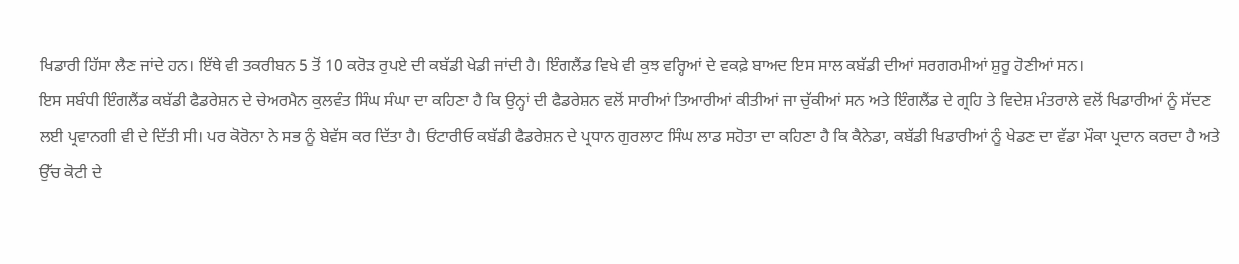ਖਿਡਾਰੀ ਹਿੱਸਾ ਲੈਣ ਜਾਂਦੇ ਹਨ। ਇੱਥੇ ਵੀ ਤਕਰੀਬਨ 5 ਤੋਂ 10 ਕਰੋੜ ਰੁਪਏ ਦੀ ਕਬੱਡੀ ਖੇਡੀ ਜਾਂਦੀ ਹੈ। ਇੰਗਲੈਂਡ ਵਿਖੇ ਵੀ ਕੁਝ ਵਰ੍ਹਿਆਂ ਦੇ ਵਕਫ਼ੇ ਬਾਅਦ ਇਸ ਸਾਲ ਕਬੱਡੀ ਦੀਆਂ ਸਰਗਰਮੀਆਂ ਸ਼ੁਰੂ ਹੋਣੀਆਂ ਸਨ।
ਇਸ ਸਬੰਧੀ ਇੰਗਲੈਂਡ ਕਬੱਡੀ ਫੈਡਰੇਸ਼ਨ ਦੇ ਚੇਅਰਮੈਨ ਕੁਲਵੰਤ ਸਿੰਘ ਸੰਘਾ ਦਾ ਕਹਿਣਾ ਹੈ ਕਿ ਉਨ੍ਹਾਂ ਦੀ ਫੈਡਰੇਸ਼ਨ ਵਲੋਂ ਸਾਰੀਆਂ ਤਿਆਰੀਆਂ ਕੀਤੀਆਂ ਜਾ ਚੁੱਕੀਆਂ ਸਨ ਅਤੇ ਇੰਗਲੈਂਡ ਦੇ ਗ੍ਰਹਿ ਤੇ ਵਿਦੇਸ਼ ਮੰਤਰਾਲੇ ਵਲੋਂ ਖਿਡਾਰੀਆਂ ਨੂੰ ਸੱਦਣ ਲਈ ਪ੍ਰਵਾਨਗੀ ਵੀ ਦੇ ਦਿੱਤੀ ਸੀ। ਪਰ ਕੋਰੋਨਾ ਨੇ ਸਭ ਨੂੰ ਬੇਵੱਸ ਕਰ ਦਿੱਤਾ ਹੈ। ਓਂਟਾਰੀਓ ਕਬੱਡੀ ਫੈਡਰੇਸ਼ਨ ਦੇ ਪ੍ਰਧਾਨ ਗੁਰਲਾਟ ਸਿੰਘ ਲਾਡ ਸਹੋਤਾ ਦਾ ਕਹਿਣਾ ਹੈ ਕਿ ਕੈਨੇਡਾ, ਕਬੱਡੀ ਖਿਡਾਰੀਆਂ ਨੂੰ ਖੇਡਣ ਦਾ ਵੱਡਾ ਮੌਕਾ ਪ੍ਰਦਾਨ ਕਰਦਾ ਹੈ ਅਤੇ ਉੱਚ ਕੋਟੀ ਦੇ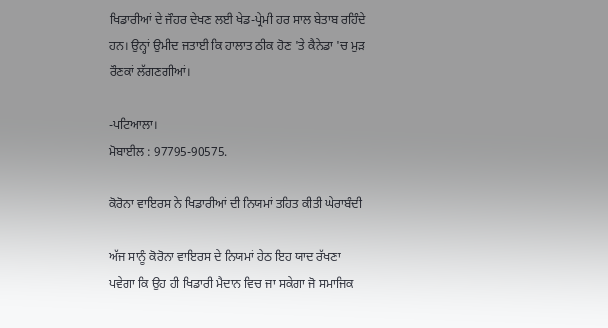ਖਿਡਾਰੀਆਂ ਦੇ ਜੌਹਰ ਦੇਖਣ ਲਈ ਖੇਡ-ਪ੍ਰੇਮੀ ਹਰ ਸਾਲ ਬੇਤਾਬ ਰਹਿੰਦੇ ਹਨ। ਉਨ੍ਹਾਂ ਉਮੀਦ ਜਤਾਈ ਕਿ ਹਾਲਾਤ ਠੀਕ ਹੋਣ 'ਤੇ ਕੈਨੇਡਾ 'ਚ ਮੁੜ ਰੌਣਕਾਂ ਲੱਗਣਗੀਆਂ।

-ਪਟਿਆਲਾ।
ਮੋਬਾਈਲ : 97795-90575.

ਕੋਰੋਨਾ ਵਾਇਰਸ ਨੇ ਖਿਡਾਰੀਆਂ ਦੀ ਨਿਯਮਾਂ ਤਹਿਤ ਕੀਤੀ ਘੇਰਾਬੰਦੀ

ਅੱਜ ਸਾਨੂੰ ਕੋਰੋਨਾ ਵਾਇਰਸ ਦੇ ਨਿਯਮਾਂ ਹੇਠ ਇਹ ਯਾਦ ਰੱਖਣਾ ਪਵੇਗਾ ਕਿ ਉਹ ਹੀ ਖਿਡਾਰੀ ਮੈਦਾਨ ਵਿਚ ਜਾ ਸਕੇਗਾ ਜੋ ਸਮਾਜਿਕ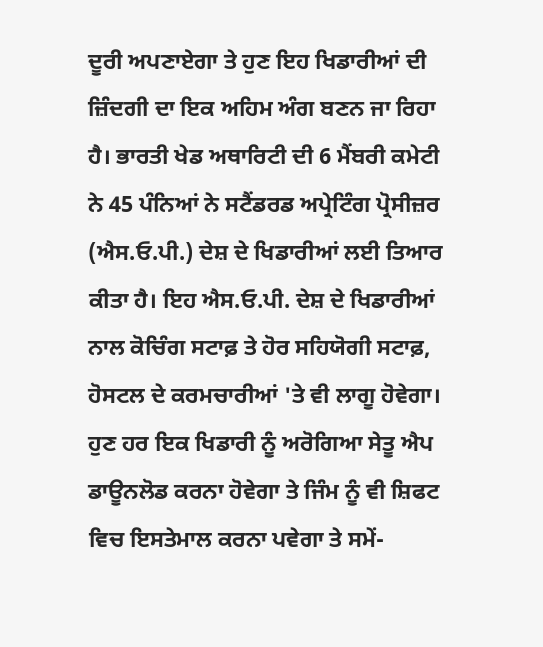ਦੂਰੀ ਅਪਣਾਏਗਾ ਤੇ ਹੁਣ ਇਹ ਖਿਡਾਰੀਆਂ ਦੀ ਜ਼ਿੰਦਗੀ ਦਾ ਇਕ ਅਹਿਮ ਅੰਗ ਬਣਨ ਜਾ ਰਿਹਾ ਹੈ। ਭਾਰਤੀ ਖੇਡ ਅਥਾਰਿਟੀ ਦੀ 6 ਮੈਂਬਰੀ ਕਮੇਟੀ ਨੇ 45 ਪੰਨਿਆਂ ਨੇ ਸਟੈਂਡਰਡ ਅਪ੍ਰੇਟਿੰਗ ਪ੍ਰੋਸੀਜ਼ਰ (ਐਸ.ਓ.ਪੀ.) ਦੇਸ਼ ਦੇ ਖਿਡਾਰੀਆਂ ਲਈ ਤਿਆਰ ਕੀਤਾ ਹੈ। ਇਹ ਐਸ.ਓ.ਪੀ. ਦੇਸ਼ ਦੇ ਖਿਡਾਰੀਆਂ ਨਾਲ ਕੋਚਿੰਗ ਸਟਾਫ਼ ਤੇ ਹੋਰ ਸਹਿਯੋਗੀ ਸਟਾਫ਼, ਹੋਸਟਲ ਦੇ ਕਰਮਚਾਰੀਆਂ 'ਤੇ ਵੀ ਲਾਗੂ ਹੋਵੇਗਾ। ਹੁਣ ਹਰ ਇਕ ਖਿਡਾਰੀ ਨੂੰ ਅਰੋਗਿਆ ਸੇਤੂ ਐਪ ਡਾਊਨਲੋਡ ਕਰਨਾ ਹੋਵੇਗਾ ਤੇ ਜਿੰਮ ਨੂੰ ਵੀ ਸ਼ਿਫਟ ਵਿਚ ਇਸਤੇਮਾਲ ਕਰਨਾ ਪਵੇਗਾ ਤੇ ਸਮੇਂ-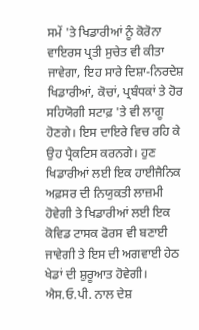ਸਮੇਂ 'ਤੇ ਖਿਡਾਰੀਆਂ ਨੂੰ ਕੋਰੋਨਾ ਵਾਇਰਸ ਪ੍ਰਤੀ ਸੁਚੇਤ ਵੀ ਕੀਤਾ ਜਾਵੇਗਾ, ਇਹ ਸਾਰੇ ਦਿਸ਼ਾ-ਨਿਰਦੇਸ਼ ਖਿਡਾਰੀਆਂ, ਕੋਚਾਂ, ਪ੍ਰਬੰਧਕਾਂ ਤੇ ਹੋਰ ਸਹਿਯੋਗੀ ਸਟਾਫ਼ 'ਤੇ ਵੀ ਲਾਗੂ ਹੋਣਗੇ। ਇਸ ਦਾਇਰੇ ਵਿਚ ਰਹਿ ਕੇ ਉਹ ਪ੍ਰੈਕਟਿਸ ਕਰਨਗੇ। ਹੁਣ ਖਿਡਾਰੀਆਂ ਲਈ ਇਕ ਹਾਈਜੈਨਿਕ ਅਫ਼ਸਰ ਦੀ ਨਿਯੁਕਤੀ ਲਾਜ਼ਮੀ ਹੋਵੇਗੀ ਤੇ ਖਿਡਾਰੀਆਂ ਲਈ ਇਕ ਕੋਵਿਡ ਟਾਸਕ ਫੋਰਸ ਵੀ ਬਣਾਈ ਜਾਵੇਗੀ ਤੇ ਇਸ ਦੀ ਅਗਵਾਈ ਹੇਠ ਖੇਡਾਂ ਦੀ ਸ਼ੁਰੂਆਤ ਹੋਵੇਗੀ।
ਐਸ.ਓ.ਪੀ. ਨਾਲ ਦੇਸ਼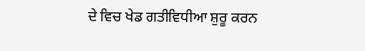ਦੇ ਵਿਚ ਖੇਡ ਗਤੀਵਿਧੀਆ ਸ਼ੁਰੂ ਕਰਨ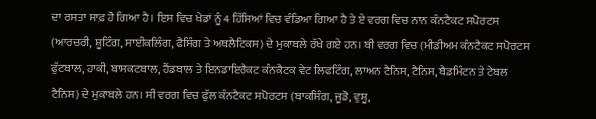ਦਾ ਰਸਤਾ ਸਾਫ਼ ਹੋ ਗਿਆ ਹੈ। ਇਸ ਵਿਚ ਖੇਡਾਂ ਨੂੰ 4 ਹਿੱਸਿਆਂ ਵਿਚ ਵੰਡਿਆ ਗਿਆ ਹੈ ਤੇ ਏ ਵਰਗ ਵਿਚ ਨਾਨ ਕੰਨਟੈਕਟ ਸਪੋਰਟਸ (ਆਰਚਰੀ, ਸ਼ੂਟਿੰਗ, ਸਾਈਕਲਿੰਗ, ਫੈਸਿੰਗ ਤੇ ਅਥਲੈਟਿਕਸ) ਦੇ ਮੁਕਾਬਲੇ ਰੱਖੇ ਗਏ ਹਨ। ਬੀ ਵਰਗ ਵਿਚ (ਮੀਡੀਅਮ ਕੰਨਟੈਕਟ ਸਪੋਰਟਸ ਫੁੱਟਬਾਲ, ਹਾਕੀ, ਬਾਸਕਟਬਾਲ, ਹੈਂਡਬਾਲ ਤੇ ਇਨਡਾਇਰੈਕਟ ਕੰਨਕੈਟਕ ਵੇਟ ਲਿਫਟਿੰਗ, ਲਾਅਨ ਟੈਨਿਸ, ਟੈਨਿਸ, ਬੈਡਮਿੰਟਨ ਤੇ ਟੇਬਲ ਟੈਨਿਸ) ਦੇ ਮੁਕਾਬਲੇ ਹਨ। ਸੀ ਵਰਗ ਵਿਚ ਫੁੱਲ ਕੰਨਟੈਕਟ ਸਪੋਰਟਸ (ਬਾਕਸਿੰਗ, ਜੂਡੋ, ਵੁਸ਼ੂ,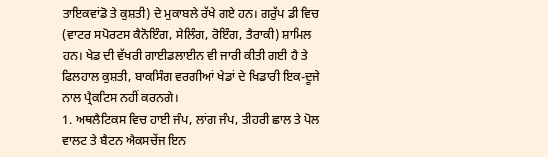ਤਾਇਕਵਾਂਡੋ ਤੇ ਕੁਸ਼ਤੀ) ਦੇ ਮੁਕਾਬਲੇ ਰੱਖੇ ਗਏ ਹਨ। ਗਰੁੱਪ ਡੀ ਵਿਚ (ਵਾਟਰ ਸਪੋਰਟਸ ਕੈਨੋਇੰਗ, ਸੇਲਿੰਗ, ਰੋਇੰਗ, ਤੈਰਾਕੀ) ਸ਼ਾਮਿਲ ਹਨ। ਖੇਡ ਦੀ ਵੱਖਰੀ ਗਾਈਡਲਾਈਨ ਵੀ ਜਾਰੀ ਕੀਤੀ ਗਈ ਹੈ ਤੇ ਫਿਲਹਾਲ ਕੁਸ਼ਤੀ, ਬਾਕਸਿੰਗ ਵਰਗੀਆਂ ਖੇਡਾਂ ਦੇ ਖਿਡਾਰੀ ਇਕ-ਦੂਜੇ ਨਾਲ ਪ੍ਰੈਕਟਿਸ ਨਹੀਂ ਕਰਨਗੇ।
1. ਅਥਲੈਟਿਕਸ ਵਿਚ ਹਾਈ ਜੰਪ, ਲਾਂਗ ਜੰਪ, ਤੀਹਰੀ ਛਾਲ ਤੇ ਪੋਲ ਵਾਲਟ ਤੇ ਬੈਟਨ ਐਕਸਚੇਂਜ ਇਨ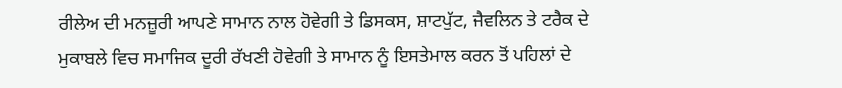ਰੀਲੇਅ ਦੀ ਮਨਜ਼ੂਰੀ ਆਪਣੇ ਸਾਮਾਨ ਨਾਲ ਹੋਵੇਗੀ ਤੇ ਡਿਸਕਸ, ਸ਼ਾਟਪੁੱਟ, ਜੈਵਲਿਨ ਤੇ ਟਰੈਕ ਦੇ ਮੁਕਾਬਲੇ ਵਿਚ ਸਮਾਜਿਕ ਦੂਰੀ ਰੱਖਣੀ ਹੋਵੇਗੀ ਤੇ ਸਾਮਾਨ ਨੂੰ ਇਸਤੇਮਾਲ ਕਰਨ ਤੋਂ ਪਹਿਲਾਂ ਦੇ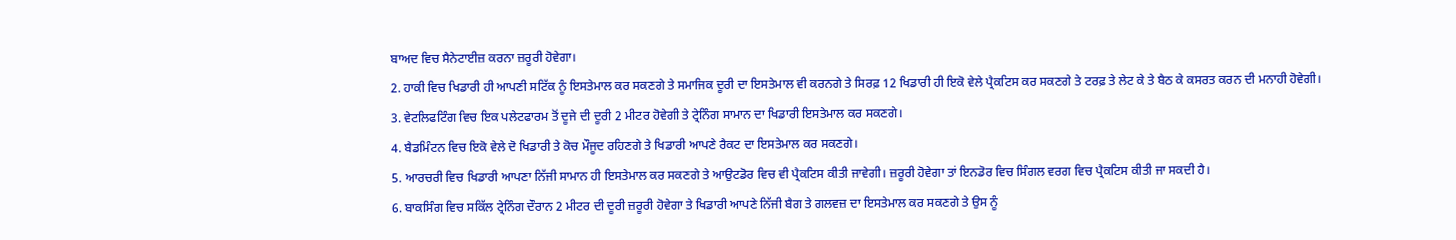ਬਾਅਦ ਵਿਚ ਸੈਨੇਟਾਈਜ਼ ਕਰਨਾ ਜ਼ਰੂਰੀ ਹੋਵੇਗਾ।
2. ਹਾਕੀ ਵਿਚ ਖਿਡਾਰੀ ਹੀ ਆਪਣੀ ਸਟਿੱਕ ਨੂੰ ਇਸਤੇਮਾਲ ਕਰ ਸਕਣਗੇ ਤੇ ਸਮਾਜਿਕ ਦੂਰੀ ਦਾ ਇਸਤੇਮਾਲ ਵੀ ਕਰਨਗੇ ਤੇ ਸਿਰਫ਼ 12 ਖਿਡਾਰੀ ਹੀ ਇਕੋ ਵੇਲੇ ਪ੍ਰੈਕਟਿਸ ਕਰ ਸਕਣਗੇ ਤੇ ਟਰਫ਼ ਤੇ ਲੇਟ ਕੇ ਤੇ ਬੈਠ ਕੇ ਕਸਰਤ ਕਰਨ ਦੀ ਮਨਾਹੀ ਹੋਵੇਗੀ।
3. ਵੇਟਲਿਫਟਿੰਗ ਵਿਚ ਇਕ ਪਲੇਟਫਾਰਮ ਤੋਂ ਦੂਜੇ ਦੀ ਦੂਰੀ 2 ਮੀਟਰ ਹੋਵੇਗੀ ਤੇ ਟ੍ਰੇਨਿੰਗ ਸਾਮਾਨ ਦਾ ਖਿਡਾਰੀ ਇਸਤੇਮਾਲ ਕਰ ਸਕਣਗੇ।
4. ਬੈਡਮਿੰਟਨ ਵਿਚ ਇਕੋ ਵੇਲੇ ਦੋ ਖਿਡਾਰੀ ਤੇ ਕੋਚ ਮੌਜੂਦ ਰਹਿਣਗੇ ਤੇ ਖਿਡਾਰੀ ਆਪਣੇ ਰੈਕਟ ਦਾ ਇਸਤੇਮਾਲ ਕਰ ਸਕਣਗੇ।
5. ਆਰਚਰੀ ਵਿਚ ਖਿਡਾਰੀ ਆਪਣਾ ਨਿੱਜੀ ਸਾਮਾਨ ਹੀ ਇਸਤੇਮਾਲ ਕਰ ਸਕਣਗੇ ਤੇ ਆਉਟਡੋਰ ਵਿਚ ਵੀ ਪ੍ਰੈਕਟਿਸ ਕੀਤੀ ਜਾਵੇਗੀ। ਜ਼ਰੂਰੀ ਹੋਵੇਗਾ ਤਾਂ ਇਨਡੋਰ ਵਿਚ ਸਿੰਗਲ ਵਰਗ ਵਿਚ ਪ੍ਰੈਕਟਿਸ ਕੀਤੀ ਜਾ ਸਕਦੀ ਹੈ।
6. ਬਾਕਸਿੰਗ ਵਿਚ ਸਕਿੱਲ ਟ੍ਰੇਨਿੰਗ ਦੌਰਾਨ 2 ਮੀਟਰ ਦੀ ਦੂਰੀ ਜ਼ਰੂਰੀ ਹੋਵੇਗਾ ਤੇ ਖਿਡਾਰੀ ਆਪਣੇ ਨਿੱਜੀ ਬੈਗ ਤੇ ਗਲਵਜ਼ ਦਾ ਇਸਤੇਮਾਲ ਕਰ ਸਕਣਗੇ ਤੇ ਉਸ ਨੂੰ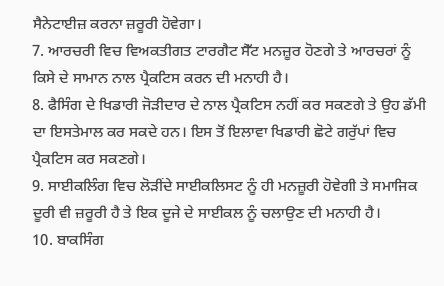ਸੈਨੇਟਾਈਜ਼ ਕਰਨਾ ਜ਼ਰੂਰੀ ਹੋਵੇਗਾ।
7. ਆਰਚਰੀ ਵਿਚ ਵਿਅਕਤੀਗਤ ਟਾਰਗੈਟ ਸੈੱਟ ਮਨਜ਼ੂਰ ਹੋਣਗੇ ਤੇ ਆਰਚਰਾਂ ਨੂੰ ਕਿਸੇ ਦੇ ਸਾਮਾਨ ਨਾਲ ਪ੍ਰੈਕਟਿਸ ਕਰਨ ਦੀ ਮਨਾਹੀ ਹੈ।
8. ਫੈਸਿੰਗ ਦੇ ਖਿਡਾਰੀ ਜੋੜੀਦਾਰ ਦੇ ਨਾਲ ਪ੍ਰੈਕਟਿਸ ਨਹੀਂ ਕਰ ਸਕਣਗੇ ਤੇ ਉਹ ਡੱਮੀ ਦਾ ਇਸਤੇਮਾਲ ਕਰ ਸਕਦੇ ਹਨ। ਇਸ ਤੋਂ ਇਲਾਵਾ ਖਿਡਾਰੀ ਛੋਟੇ ਗਰੁੱਪਾਂ ਵਿਚ ਪ੍ਰੈਕਟਿਸ ਕਰ ਸਕਣਗੇ।
9. ਸਾਈਕਲਿੰਗ ਵਿਚ ਲੋੜੀਂਦੇ ਸਾਈਕਲਿਸਟ ਨੂੰ ਹੀ ਮਨਜ਼ੂਰੀ ਹੋਵੇਗੀ ਤੇ ਸਮਾਜਿਕ ਦੂਰੀ ਵੀ ਜ਼ਰੂਰੀ ਹੈ ਤੇ ਇਕ ਦੂਜੇ ਦੇ ਸਾਈਕਲ ਨੂੰ ਚਲਾਉਣ ਦੀ ਮਨਾਹੀ ਹੈ।
10. ਬਾਕਸਿੰਗ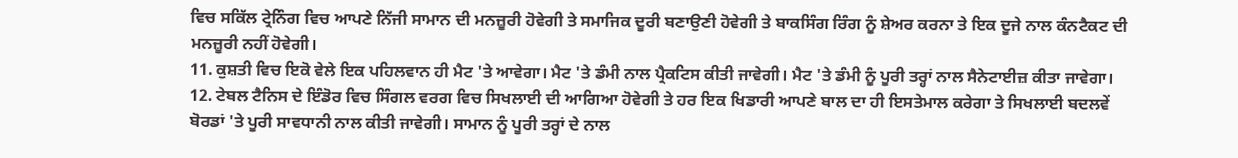ਵਿਚ ਸਕਿੱਲ ਟ੍ਰੇਨਿੰਗ ਵਿਚ ਆਪਣੇ ਨਿੱਜੀ ਸਾਮਾਨ ਦੀ ਮਨਜ਼ੂਰੀ ਹੋਵੇਗੀ ਤੇ ਸਮਾਜਿਕ ਦੂਰੀ ਬਣਾਉਣੀ ਹੋਵੇਗੀ ਤੇ ਬਾਕਸਿੰਗ ਰਿੰਗ ਨੂੰ ਸ਼ੇਅਰ ਕਰਨਾ ਤੇ ਇਕ ਦੂਜੇ ਨਾਲ ਕੰਨਟੈਕਟ ਦੀ ਮਨਜ਼ੂਰੀ ਨਹੀਂ ਹੋਵੇਗੀ।
11. ਕੁਸ਼ਤੀ ਵਿਚ ਇਕੋ ਵੇਲੇ ਇਕ ਪਹਿਲਵਾਨ ਹੀ ਮੈਟ 'ਤੇ ਆਵੇਗਾ। ਮੈਟ 'ਤੇ ਡੰਮੀ ਨਾਲ ਪ੍ਰੈਕਟਿਸ ਕੀਤੀ ਜਾਵੇਗੀ। ਮੈਟ 'ਤੇ ਡੰਮੀ ਨੂੰ ਪੂਰੀ ਤਰ੍ਹਾਂ ਨਾਲ ਸੈਨੇਟਾਈਜ਼ ਕੀਤਾ ਜਾਵੇਗਾ।
12. ਟੇਬਲ ਟੈਨਿਸ ਦੇ ਇੰਡੋਰ ਵਿਚ ਸਿੰਗਲ ਵਰਗ ਵਿਚ ਸਿਖਲਾਈ ਦੀ ਆਗਿਆ ਹੋਵੇਗੀ ਤੇ ਹਰ ਇਕ ਖਿਡਾਰੀ ਆਪਣੇ ਬਾਲ ਦਾ ਹੀ ਇਸਤੇਮਾਲ ਕਰੇਗਾ ਤੇ ਸਿਖਲਾਈ ਬਦਲਵੇਂ ਬੋਰਡਾਂ 'ਤੇ ਪੂਰੀ ਸਾਵਧਾਨੀ ਨਾਲ ਕੀਤੀ ਜਾਵੇਗੀ। ਸਾਮਾਨ ਨੂੰ ਪੂਰੀ ਤਰ੍ਹਾਂ ਦੇ ਨਾਲ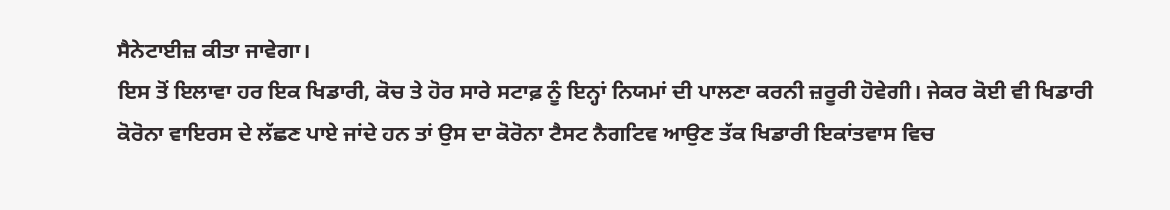ਸੈਨੇਟਾਈਜ਼ ਕੀਤਾ ਜਾਵੇਗਾ।
ਇਸ ਤੋਂ ਇਲਾਵਾ ਹਰ ਇਕ ਖਿਡਾਰੀ, ਕੋਚ ਤੇ ਹੋਰ ਸਾਰੇ ਸਟਾਫ਼ ਨੂੰ ਇਨ੍ਹਾਂ ਨਿਯਮਾਂ ਦੀ ਪਾਲਣਾ ਕਰਨੀ ਜ਼ਰੂਰੀ ਹੋਵੇਗੀ। ਜੇਕਰ ਕੋਈ ਵੀ ਖਿਡਾਰੀ ਕੋਰੋਨਾ ਵਾਇਰਸ ਦੇ ਲੱਛਣ ਪਾਏ ਜਾਂਦੇ ਹਨ ਤਾਂ ਉਸ ਦਾ ਕੋਰੋਨਾ ਟੈਸਟ ਨੈਗਟਿਵ ਆਉਣ ਤੱਕ ਖਿਡਾਰੀ ਇਕਾਂਤਵਾਸ ਵਿਚ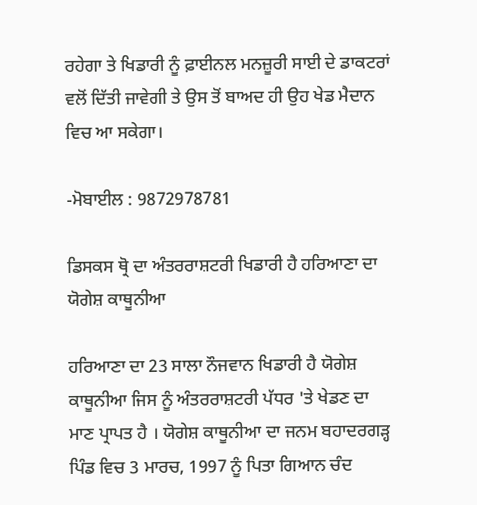ਰਹੇਗਾ ਤੇ ਖਿਡਾਰੀ ਨੂੰ ਫ਼ਾਈਨਲ ਮਨਜ਼ੂਰੀ ਸਾਈ ਦੇ ਡਾਕਟਰਾਂ ਵਲੋਂ ਦਿੱਤੀ ਜਾਵੇਗੀ ਤੇ ਉਸ ਤੋਂ ਬਾਅਦ ਹੀ ਉਹ ਖੇਡ ਮੈਦਾਨ ਵਿਚ ਆ ਸਕੇਗਾ।

-ਮੋਬਾਈਲ : 9872978781

ਡਿਸਕਸ ਥ੍ਰੋ ਦਾ ਅੰਤਰਰਾਸ਼ਟਰੀ ਖਿਡਾਰੀ ਹੈ ਹਰਿਆਣਾ ਦਾ ਯੋਗੇਸ਼ ਕਾਥੂਨੀਆ

ਹਰਿਆਣਾ ਦਾ 23 ਸਾਲਾ ਨੌਜਵਾਨ ਖਿਡਾਰੀ ਹੈ ਯੋਗੇਸ਼ ਕਾਥੂਨੀਆ ਜਿਸ ਨੂੰ ਅੰਤਰਰਾਸ਼ਟਰੀ ਪੱਧਰ 'ਤੇ ਖੇਡਣ ਦਾ ਮਾਣ ਪ੍ਰਾਪਤ ਹੈ । ਯੋਗੇਸ਼ ਕਾਥੂਨੀਆ ਦਾ ਜਨਮ ਬਹਾਦਰਗੜ੍ਹ ਪਿੰਡ ਵਿਚ 3 ਮਾਰਚ, 1997 ਨੂੰ ਪਿਤਾ ਗਿਆਨ ਚੰਦ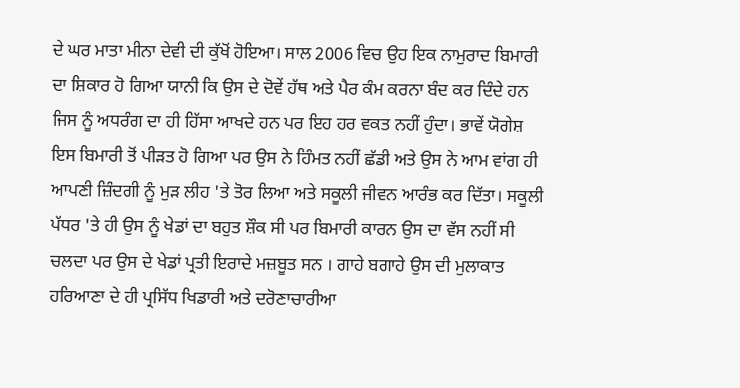ਦੇ ਘਰ ਮਾਤਾ ਮੀਨਾ ਦੇਵੀ ਦੀ ਕੁੱਖੋਂ ਹੋਇਆ। ਸਾਲ 2006 ਵਿਚ ਉਹ ਇਕ ਨਾਮੁਰਾਦ ਬਿਮਾਰੀ ਦਾ ਸ਼ਿਕਾਰ ਹੋ ਗਿਆ ਯਾਨੀ ਕਿ ਉਸ ਦੇ ਦੋਵੇਂ ਹੱਥ ਅਤੇ ਪੈਰ ਕੰਮ ਕਰਨਾ ਬੰਦ ਕਰ ਦਿੰਦੇ ਹਨ ਜਿਸ ਨੂੰ ਅਧਰੰਗ ਦਾ ਹੀ ਹਿੱਸਾ ਆਖਦੇ ਹਨ ਪਰ ਇਹ ਹਰ ਵਕਤ ਨਹੀਂ ਹੁੰਦਾ। ਭਾਵੇਂ ਯੋਗੇਸ਼ ਇਸ ਬਿਮਾਰੀ ਤੋਂ ਪੀੜਤ ਹੋ ਗਿਆ ਪਰ ਉਸ ਨੇ ਹਿੰਮਤ ਨਹੀਂ ਛੱਡੀ ਅਤੇ ਉਸ ਨੇ ਆਮ ਵਾਂਗ ਹੀ ਆਪਣੀ ਜ਼ਿੰਦਗੀ ਨੂੰ ਮੁੜ ਲੀਹ 'ਤੇ ਤੋਰ ਲਿਆ ਅਤੇ ਸਕੂਲੀ ਜੀਵਨ ਆਰੰਭ ਕਰ ਦਿੱਤਾ। ਸਕੂਲੀ ਪੱਧਰ 'ਤੇ ਹੀ ਉਸ ਨੂੰ ਖੇਡਾਂ ਦਾ ਬਹੁਤ ਸ਼ੌਕ ਸੀ ਪਰ ਬਿਮਾਰੀ ਕਾਰਨ ਉਸ ਦਾ ਵੱਸ ਨਹੀਂ ਸੀ ਚਲਦਾ ਪਰ ਉਸ ਦੇ ਖੇਡਾਂ ਪ੍ਰਤੀ ਇਰਾਦੇ ਮਜ਼ਬੂਤ ਸਨ । ਗਾਹੇ ਬਗਾਹੇ ਉਸ ਦੀ ਮੁਲਾਕਾਤ ਹਰਿਆਣਾ ਦੇ ਹੀ ਪ੍ਰਸਿੱਧ ਖਿਡਾਰੀ ਅਤੇ ਦਰੋਣਾਚਾਰੀਆ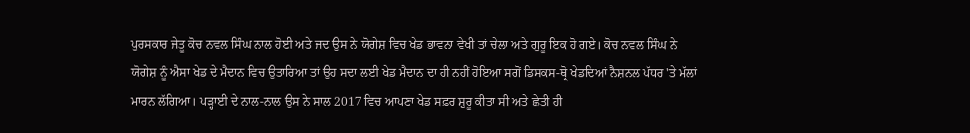ਪੁਰਸਕਾਰ ਜੇਤੂ ਕੋਚ ਨਵਲ ਸਿੰਘ ਨਾਲ ਹੋਈ ਅਤੇ ਜਦ ਉਸ ਨੇ ਯੋਗੇਸ਼ ਵਿਚ ਖੇਡ ਭਾਵਨਾ ਵੇਖੀ ਤਾਂ ਚੇਲਾ ਅਤੇ ਗੁਰੂ ਇਕ ਹੋ ਗਏ। ਕੋਚ ਨਵਲ ਸਿੰਘ ਨੇ ਯੋਗੇਸ਼ ਨੂੰ ਐਸਾ ਖੇਡ ਦੇ ਮੈਦਾਨ ਵਿਚ ਉਤਾਰਿਆ ਤਾਂ ਉਹ ਸਦਾ ਲਈ ਖੇਡ ਮੈਦਾਨ ਦਾ ਹੀ ਨਹੀਂ ਹੋਇਆ ਸਗੋਂ ਡਿਸਕਸ-ਥ੍ਰੋ ਖੇਡਦਿਆਂ ਨੈਸ਼ਨਲ ਪੱਧਰ 'ਤੇ ਮੱਲਾਂ ਮਾਰਨ ਲੱਗਿਆ। ਪੜ੍ਹਾਈ ਦੇ ਨਾਲ-ਨਾਲ ਉਸ ਨੇ ਸਾਲ 2017 ਵਿਚ ਆਪਣਾ ਖੇਡ ਸਫ਼ਰ ਸ਼ੁਰੂ ਕੀਤਾ ਸੀ ਅਤੇ ਛੇਤੀ ਹੀ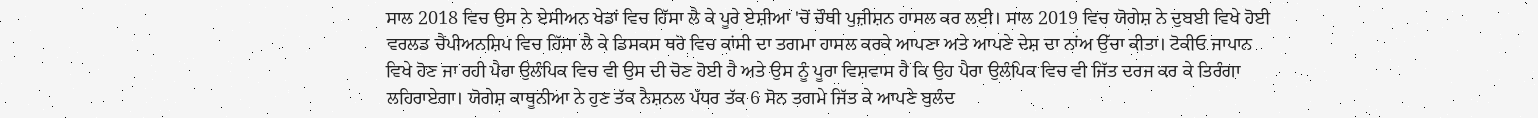ਸਾਲ 2018 ਵਿਚ ਉਸ ਨੇ ਏਸੀਅਨ ਖੇਡਾਂ ਵਿਚ ਹਿੱਸਾ ਲੈ ਕੇ ਪੂਰੇ ਏਸ਼ੀਆ 'ਚੋਂ ਚੌਥੀ ਪੁਜ਼ੀਸ਼ਨ ਹਾਸਲ ਕਰ ਲਈ। ਸਾਲ 2019 ਵਿਚ ਯੋਗੇਸ਼ ਨੇ ਦੁਬਈ ਵਿਖੇ ਹੋਈ ਵਰਲਡ ਚੈਂਪੀਅਨਸ਼ਿਪ ਵਿਚ ਹਿੱਸਾ ਲੈ ਕੇ ਡਿਸਕਸ ਥਰੋ ਵਿਚ ਕਾਂਸੀ ਦਾ ਤਗਮਾ ਹਾਸਲ ਕਰਕੇ ਆਪਣਾ ਅਤੇ ਆਪਣੇ ਦੇਸ਼ ਦਾ ਨਾਂਅ ਉੱਚਾ ਕੀਤਾ। ਟੋਕੀਓ ਜਾਪਾਨ ਵਿਖੇ ਹੋਣ ਜਾ ਰਹੀ ਪੈਰਾ ਉਲੰਪਿਕ ਵਿਚ ਵੀ ਉਸ ਦੀ ਚੋਣ ਹੋਈ ਹੈ ਅਤੇ ਉਸ ਨੂੰ ਪੂਰਾ ਵਿਸ਼ਵਾਸ ਹੈ ਕਿ ਉਹ ਪੈਰਾ ਉਲੰਪਿਕ ਵਿਚ ਵੀ ਜਿੱਤ ਦਰਜ ਕਰ ਕੇ ਤਿਰੰਗਾ ਲਹਿਰਾਏਗਾ। ਯੋਗੇਸ਼ ਕਾਥੂਨੀਆ ਨੇ ਹੁਣ ਤੱਕ ਨੈਸ਼ਨਲ ਪੱਧਰ ਤੱਕ 6 ਸੋਨ ਤਗਮੇ ਜਿੱਤ ਕੇ ਆਪਣੇ ਬੁਲੰਦ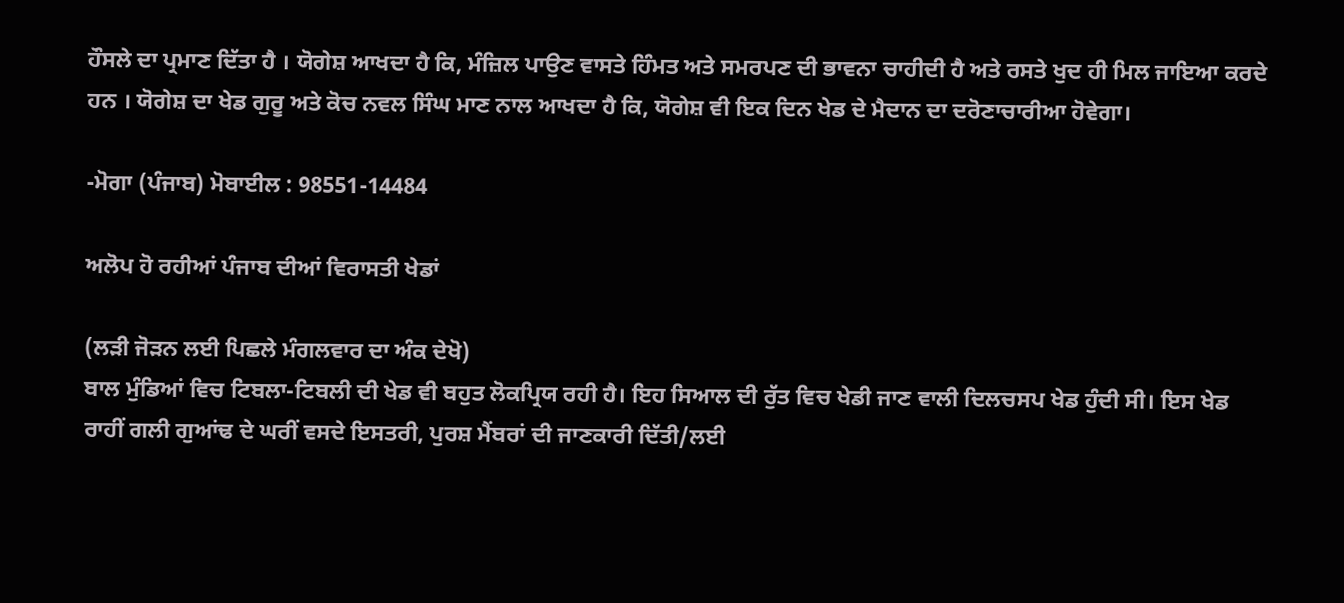ਹੌਸਲੇ ਦਾ ਪ੍ਰਮਾਣ ਦਿੱਤਾ ਹੈ । ਯੋਗੇਸ਼ ਆਖਦਾ ਹੈ ਕਿ, ਮੰਜ਼ਿਲ ਪਾਉਣ ਵਾਸਤੇ ਹਿੰਮਤ ਅਤੇ ਸਮਰਪਣ ਦੀ ਭਾਵਨਾ ਚਾਹੀਦੀ ਹੈ ਅਤੇ ਰਸਤੇ ਖੁਦ ਹੀ ਮਿਲ ਜਾਇਆ ਕਰਦੇ ਹਨ । ਯੋਗੇਸ਼ ਦਾ ਖੇਡ ਗੁਰੂ ਅਤੇ ਕੋਚ ਨਵਲ ਸਿੰਘ ਮਾਣ ਨਾਲ ਆਖਦਾ ਹੈ ਕਿ, ਯੋਗੇਸ਼ ਵੀ ਇਕ ਦਿਨ ਖੇਡ ਦੇ ਮੈਦਾਨ ਦਾ ਦਰੋਣਾਚਾਰੀਆ ਹੋਵੇਗਾ।

-ਮੋਗਾ (ਪੰਜਾਬ) ਮੋਬਾਈਲ : 98551-14484

ਅਲੋਪ ਹੋ ਰਹੀਆਂ ਪੰਜਾਬ ਦੀਆਂ ਵਿਰਾਸਤੀ ਖੇਡਾਂ

(ਲੜੀ ਜੋੜਨ ਲਈ ਪਿਛਲੇ ਮੰਗਲਵਾਰ ਦਾ ਅੰਕ ਦੇਖੋ)
ਬਾਲ ਮੁੰਡਿਆਂ ਵਿਚ ਟਿਬਲਾ-ਟਿਬਲੀ ਦੀ ਖੇਡ ਵੀ ਬਹੁਤ ਲੋਕਪ੍ਰਿਯ ਰਹੀ ਹੈ। ਇਹ ਸਿਆਲ ਦੀ ਰੁੱਤ ਵਿਚ ਖੇਡੀ ਜਾਣ ਵਾਲੀ ਦਿਲਚਸਪ ਖੇਡ ਹੁੰਦੀ ਸੀ। ਇਸ ਖੇਡ ਰਾਹੀਂ ਗਲੀ ਗੁਆਂਢ ਦੇ ਘਰੀਂ ਵਸਦੇ ਇਸਤਰੀ, ਪੁਰਸ਼ ਮੈਂਬਰਾਂ ਦੀ ਜਾਣਕਾਰੀ ਦਿੱਤੀ/ਲਈ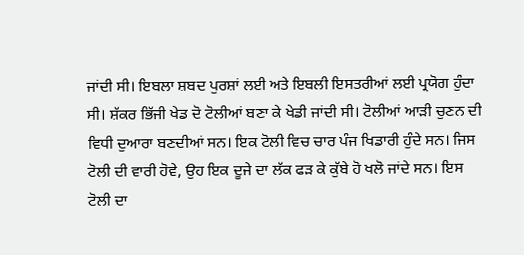ਜਾਂਦੀ ਸੀ। ਇਬਲਾ ਸ਼ਬਦ ਪੁਰਸ਼ਾਂ ਲਈ ਅਤੇ ਇਬਲੀ ਇਸਤਰੀਆਂ ਲਈ ਪ੍ਰਯੋਗ ਹੁੰਦਾ ਸੀ। ਸ਼ੱਕਰ ਭਿੱਜੀ ਖੇਡ ਦੋ ਟੋਲੀਆਂ ਬਣਾ ਕੇ ਖੇਡੀ ਜਾਂਦੀ ਸੀ। ਟੋਲੀਆਂ ਆੜੀ ਚੁਣਨ ਦੀ ਵਿਧੀ ਦੁਆਰਾ ਬਣਦੀਆਂ ਸਨ। ਇਕ ਟੋਲੀ ਵਿਚ ਚਾਰ ਪੰਜ ਖਿਡਾਰੀ ਹੁੰਦੇ ਸਨ। ਜਿਸ ਟੋਲੀ ਦੀ ਵਾਰੀ ਹੋਵੇ, ਉਹ ਇਕ ਦੂਜੇ ਦਾ ਲੱਕ ਫੜ ਕੇ ਕੁੱਬੇ ਹੋ ਖਲੋ ਜਾਂਦੇ ਸਨ। ਇਸ ਟੋਲੀ ਦਾ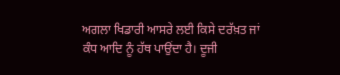ਅਗਲਾ ਖਿਡਾਰੀ ਆਸਰੇ ਲਈ ਕਿਸੇ ਦਰੱਖ਼ਤ ਜਾਂ ਕੰਧ ਆਦਿ ਨੂੰ ਹੱਥ ਪਾਉਂਦਾ ਹੈ। ਦੂਜੀ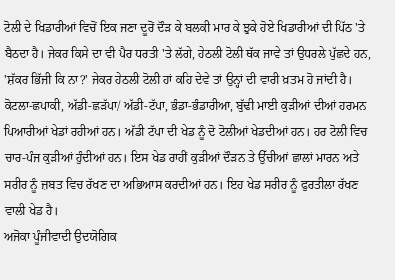ਟੋਲੀ ਦੇ ਖਿਡਾਰੀਆਂ ਵਿਚੋਂ ਇਕ ਜਣਾ ਦੂਰੋਂ ਦੌੜ ਕੇ ਬਲਕੀ ਮਾਰ ਕੇ ਝੁਕੇ ਹੋਏ ਖਿਡਾਰੀਆਂ ਦੀ ਪਿੱਠ 'ਤੇ ਬੈਠਦਾ ਹੈ। ਜੇਕਰ ਕਿਸੇ ਦਾ ਵੀ ਪੈਰ ਧਰਤੀ 'ਤੇ ਲੱਗੇ, ਹੇਠਲੀ ਟੋਲੀ ਥੱਕ ਜਾਵੇ ਤਾਂ ਉਧਰਲੇ ਪੁੱਛਦੇ ਹਨ, 'ਸ਼ੱਕਰ ਭਿੱਜੀ ਕਿ ਨਾ?' ਜੇਕਰ ਹੇਠਲੀ ਟੋਲੀ ਹਾਂ ਕਹਿ ਦੇਵੇ ਤਾਂ ਉਨ੍ਹਾਂ ਦੀ ਵਾਰੀ ਖ਼ਤਮ ਹੋ ਜਾਂਦੀ ਹੈ।
ਕੋਟਲਾ-ਛਪਾਕੀ, ਅੱਡੀ-ਛੜੱਪਾ/ ਅੱਡੀ-ਟੱਪਾ, ਭੰਡਾ-ਭੰਡਾਰੀਆ, ਬੁੱਢੀ ਮਾਈ ਕੁੜੀਆਂ ਦੀਆਂ ਹਰਮਨ ਪਿਆਰੀਆਂ ਖੇਡਾਂ ਰਹੀਆਂ ਹਨ। ਅੱਡੀ ਟੱਪਾ ਦੀ ਖੇਡ ਨੂੰ ਦੋ ਟੋਲੀਆਂ ਖੇਡਦੀਆਂ ਹਨ। ਹਰ ਟੋਲੀ ਵਿਚ ਚਾਰ-ਪੰਜ ਕੁੜੀਆਂ ਹੁੰਦੀਆਂ ਹਨ। ਇਸ ਖੇਡ ਰਾਹੀਂ ਕੁੜੀਆਂ ਦੌੜਨ ਤੇ ਉੱਚੀਆਂ ਛਾਲਾਂ ਮਾਰਨ ਅਤੇ ਸਰੀਰ ਨੂੰ ਜ਼ਬਤ ਵਿਚ ਰੱਖਣ ਦਾ ਅਭਿਆਸ ਕਰਦੀਆਂ ਹਨ। ਇਹ ਖੇਡ ਸਰੀਰ ਨੂੰ ਫੁਰਤੀਲਾ ਰੱਖਣ ਵਾਲੀ ਖੇਡ ਹੈ।
ਅਜੋਕਾ ਪੂੰਜੀਵਾਦੀ ਉਦਯੋਗਿਕ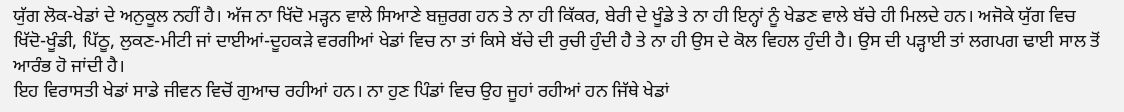ਯੁੱਗ ਲੋਕ-ਖੇਡਾਂ ਦੇ ਅਨੁਕੂਲ ਨਹੀਂ ਹੈ। ਅੱਜ ਨਾ ਖਿੱਦੋ ਮੜ੍ਹਨ ਵਾਲੇ ਸਿਆਣੇ ਬਜ਼ੁਰਗ ਹਨ ਤੇ ਨਾ ਹੀ ਕਿੱਕਰ, ਬੇਰੀ ਦੇ ਖੂੰਡੇ ਤੇ ਨਾ ਹੀ ਇਨ੍ਹਾਂ ਨੂੰ ਖੇਡਣ ਵਾਲੇ ਬੱਚੇ ਹੀ ਮਿਲਦੇ ਹਨ। ਅਜੋਕੇ ਯੁੱਗ ਵਿਚ ਖਿੱਦੋ-ਖੂੰਡੀ, ਪਿੱਠੂ, ਲੁਕਣ-ਮੀਟੀ ਜਾਂ ਦਾਈਆਂ-ਦੂਹਕੜੇ ਵਰਗੀਆਂ ਖੇਡਾਂ ਵਿਚ ਨਾ ਤਾਂ ਕਿਸੇ ਬੱਚੇ ਦੀ ਰੁਚੀ ਹੁੰਦੀ ਹੈ ਤੇ ਨਾ ਹੀ ਉਸ ਦੇ ਕੋਲ ਵਿਹਲ ਹੁੰਦੀ ਹੈ। ਉਸ ਦੀ ਪੜ੍ਹਾਈ ਤਾਂ ਲਗਪਗ ਢਾਈ ਸਾਲ ਤੋਂ ਆਰੰਭ ਹੋ ਜਾਂਦੀ ਹੈ।
ਇਹ ਵਿਰਾਸਤੀ ਖੇਡਾਂ ਸਾਡੇ ਜੀਵਨ ਵਿਚੋਂ ਗੁਆਚ ਰਹੀਆਂ ਹਨ। ਨਾ ਹੁਣ ਪਿੰਡਾਂ ਵਿਚ ਉਹ ਜੂਹਾਂ ਰਹੀਆਂ ਹਨ ਜਿੱਥੇ ਖੇਡਾਂ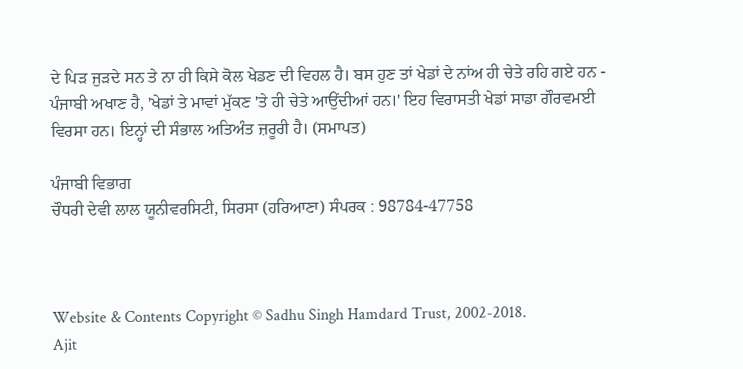ਦੇ ਪਿੜ ਜੁੜਦੇ ਸਨ ਤੇ ਨਾ ਹੀ ਕਿਸੇ ਕੋਲ ਖੇਡਣ ਦੀ ਵਿਹਲ ਹੈ। ਬਸ ਹੁਣ ਤਾਂ ਖੇਡਾਂ ਦੇ ਨਾਂਅ ਹੀ ਚੇਤੇ ਰਹਿ ਗਏ ਹਨ - ਪੰਜਾਬੀ ਅਖਾਣ ਹੈ, 'ਖੇਡਾਂ ਤੇ ਮਾਵਾਂ ਮੁੱਕਣ 'ਤੇ ਹੀ ਚੇਤੇ ਆਉਂਦੀਆਂ ਹਨ।' ਇਹ ਵਿਰਾਸਤੀ ਖੇਡਾਂ ਸਾਡਾ ਗੌਰਵਮਈ ਵਿਰਸਾ ਹਨ। ਇਨ੍ਹਾਂ ਦੀ ਸੰਭਾਲ ਅਤਿਅੰਤ ਜ਼ਰੂਰੀ ਹੈ। (ਸਮਾਪਤ)

ਪੰਜਾਬੀ ਵਿਭਾਗ
ਚੌਧਰੀ ਦੇਵੀ ਲਾਲ ਯੂਨੀਵਰਸਿਟੀ, ਸਿਰਸਾ (ਹਰਿਆਣਾ) ਸੰਪਰਕ : 98784-47758



Website & Contents Copyright © Sadhu Singh Hamdard Trust, 2002-2018.
Ajit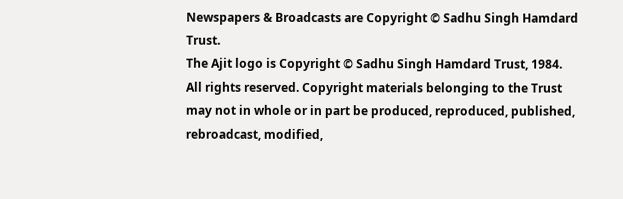Newspapers & Broadcasts are Copyright © Sadhu Singh Hamdard Trust.
The Ajit logo is Copyright © Sadhu Singh Hamdard Trust, 1984.
All rights reserved. Copyright materials belonging to the Trust may not in whole or in part be produced, reproduced, published, rebroadcast, modified,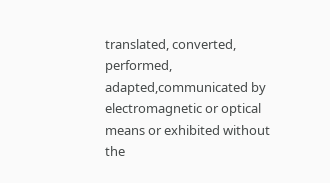translated, converted, performed, adapted,communicated by electromagnetic or optical means or exhibited without the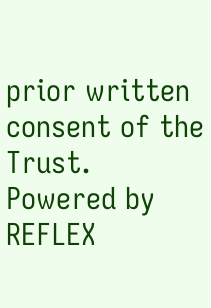prior written consent of the Trust. Powered by REFLEX